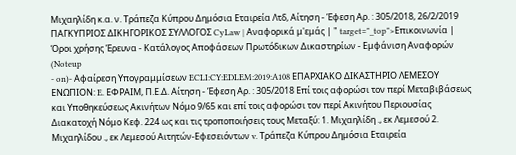Μιχαηλίδη κ.α. ν. Τράπεζα Κύπρου Δημόσια Εταιρεία Λτδ, Αίτηση - Έφεση Αρ. : 305/2018, 26/2/2019 ΠΑΓΚΥΠΡΙΟΣ ΔΙΚΗΓΟΡΙΚΟΣ ΣΥΛΛΟΓΟΣ CyLaw | Αναφορικά μ'εμάς | " target="_top">Επικοινωνία | Όροι χρήσης Έρευνα - Κατάλογος Αποφάσεων Πρωτόδικων Δικαστηρίων - Εμφάνιση Αναφορών (Noteup
- on)- Αφαίρεση Υπογραμμίσεων ECLI:CY:EDLEM:2019:A108 ΕΠΑΡΧΙΑΚΟ ΔΙΚΑΣΤΗΡΙΟ ΛΕΜΕΣΟΥ ΕΝΩΠΙΟΝ: E. ΕΦΡΑΙΜ, Π.Ε.Δ. Αίτηση - Έφεση Αρ. : 305/2018 Επί τοις αφορώσι τον περί Μεταβιβάσεως και Υποθηκεύσεως Ακινήτων Νόμο 9/65 και επί τοις αφορώσι τον περί Ακινήτου Περιουσίας Διακατοχή Νόμο Κεφ. 224 ως και τις τροποποιήσεις τους Μεταξύ: 1. Μιχαηλίδη ., εκ Λεμεσού 2. Μιχαηλίδου ., εκ Λεμεσού Αιτητών-Εφεσειόντων v. Τράπεζα Κύπρου Δημόσια Εταιρεία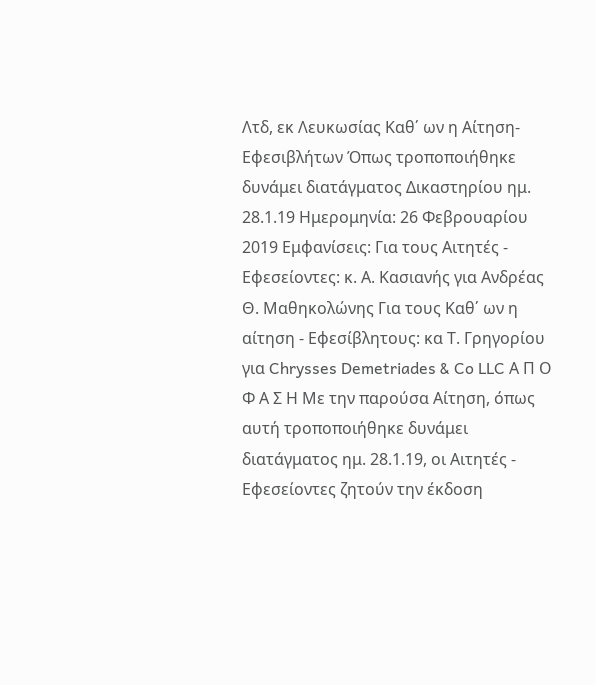Λτδ, εκ Λευκωσίας Καθ΄ ων η Αίτηση-Εφεσιβλήτων Όπως τροποποιήθηκε δυνάμει διατάγματος Δικαστηρίου ημ. 28.1.19 Ημερομηνία: 26 Φεβρουαρίου 2019 Εμφανίσεις: Για τους Αιτητές - Εφεσείοντες: κ. Α. Κασιανής για Ανδρέας Θ. Μαθηκολώνης Για τους Καθ΄ ων η αίτηση - Εφεσίβλητους: κα Τ. Γρηγορίου για Chrysses Demetriades & Co LLC Α Π Ο Φ Α Σ Η Mε την παρούσα Αίτηση, όπως αυτή τροποποιήθηκε δυνάμει διατάγματος ημ. 28.1.19, οι Αιτητές - Εφεσείοντες ζητούν την έκδοση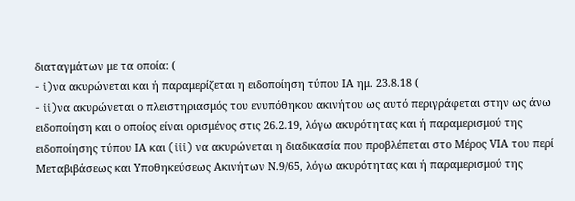διαταγμάτων με τα οποία: (
- i)να ακυρώνεται και ή παραμερίζεται η ειδοποίηση τύπου ΙΑ ημ. 23.8.18 (
- ii)να ακυρώνεται ο πλειστηριασμός του ενυπόθηκου ακινήτου ως αυτό περιγράφεται στην ως άνω ειδοποίηση και ο οποίος είναι ορισμένος στις 26.2.19, λόγω ακυρότητας και ή παραμερισμού της ειδοποίησης τύπου ΙΑ και (iii) να ακυρώνεται η διαδικασία που προβλέπεται στο Μέρος VIΑ του περί Μεταβιβάσεως και Υποθηκεύσεως Ακινήτων Ν.9/65, λόγω ακυρότητας και ή παραμερισμού της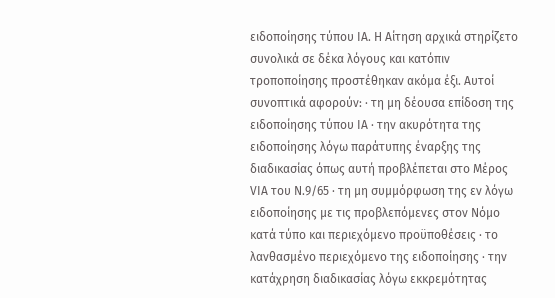ειδοποίησης τύπου ΙΑ. Η Αίτηση αρχικά στηρίζετο συνολικά σε δέκα λόγους και κατόπιν τροποποίησης προστέθηκαν ακόμα έξι. Αυτοί συνοπτικά αφορούν: · τη μη δέουσα επίδοση της ειδοποίησης τύπου ΙΑ · την ακυρότητα της ειδοποίησης λόγω παράτυπης έναρξης της διαδικασίας όπως αυτή προβλέπεται στο Μέρος VIA του Ν.9/65 · τη μη συμμόρφωση της εν λόγω ειδοποίησης με τις προβλεπόμενες στον Νόμο κατά τύπο και περιεχόμενο προϋποθέσεις · το λανθασμένο περιεχόμενο της ειδοποίησης · την κατάχρηση διαδικασίας λόγω εκκρεμότητας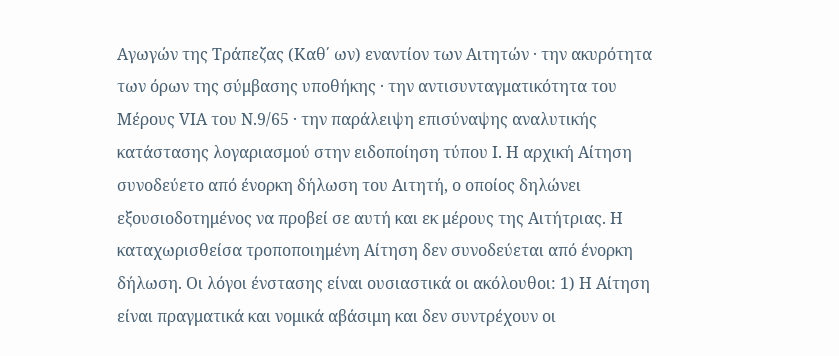Αγωγών της Τράπεζας (Καθ΄ ων) εναντίον των Αιτητών · την ακυρότητα των όρων της σύμβασης υποθήκης · την αντισυνταγματικότητα του Μέρους VIΑ του Ν.9/65 · την παράλειψη επισύναψης αναλυτικής κατάστασης λογαριασμού στην ειδοποίηση τύπου Ι. Η αρχική Αίτηση συνοδεύετο από ένορκη δήλωση του Αιτητή, ο οποίος δηλώνει εξουσιοδοτημένος να προβεί σε αυτή και εκ μέρους της Αιτήτριας. Η καταχωρισθείσα τροποποιημένη Αίτηση δεν συνοδεύεται από ένορκη δήλωση. Οι λόγοι ένστασης είναι ουσιαστικά οι ακόλουθοι: 1) Η Aίτηση είναι πραγματικά και νομικά αβάσιμη και δεν συντρέχουν οι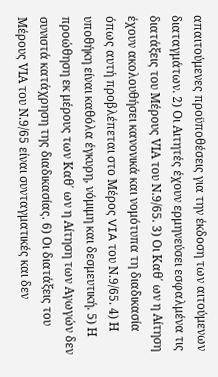απαιτούμενες προϋποθέσεις για την έκδοση των αιτούμενων διαταγμάτων. 2) Οι Aιτητές έχουν ερμηνεύσει εσφαλμένα τις διατάξεις του Μέρους VIΑ του Ν.9/65. 3) Οι Καθ΄ ων η Αίτηση έχουν ακολουθήσει κανονικά και νομότυπα τη διαδικασία όπως αυτή προβλέπεται στο Μέρος VIA του Ν.9/65. 4) Η υποθήκη είναι καθόλα έγκυρη, νόμιμη και δεσμευτική. 5) Η προώθηση εκ μέρους των Καθ΄ ων η Αίτηση των Αγωγών δεν συνιστά κατάχρηση της διαδικασίας. 6) Οι διατάξεις του Μέρους VIΑ του Ν.9/65 είναι συνταγματικές και δεν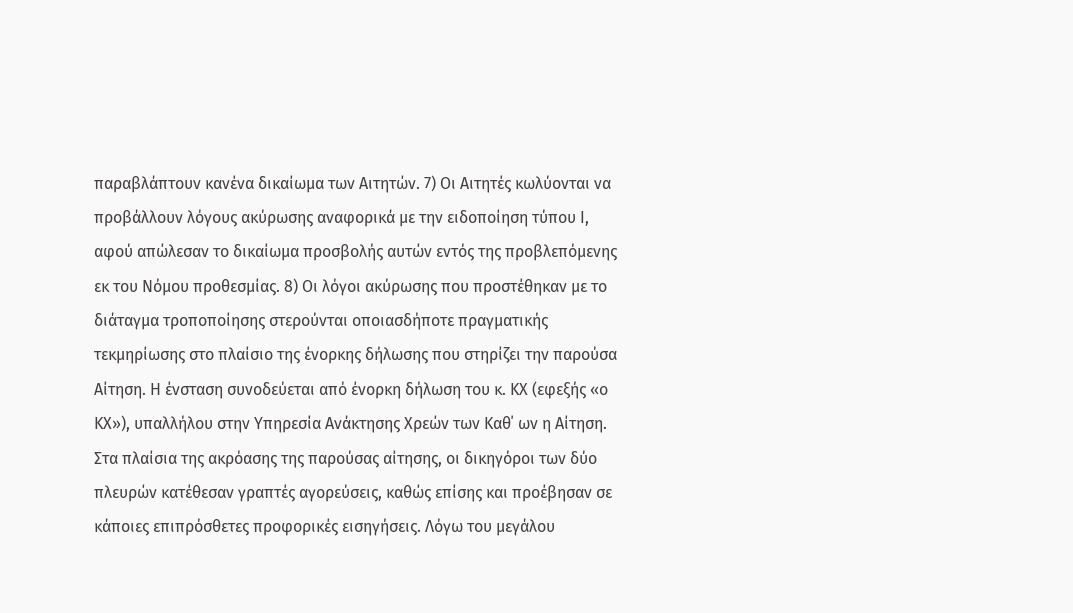παραβλάπτουν κανένα δικαίωμα των Αιτητών. 7) Οι Αιτητές κωλύονται να προβάλλουν λόγους ακύρωσης αναφορικά με την ειδοποίηση τύπου Ι, αφού απώλεσαν το δικαίωμα προσβολής αυτών εντός της προβλεπόμενης εκ του Νόμου προθεσμίας. 8) Οι λόγοι ακύρωσης που προστέθηκαν με το διάταγμα τροποποίησης στερούνται οποιασδήποτε πραγματικής τεκμηρίωσης στο πλαίσιο της ένορκης δήλωσης που στηρίζει την παρούσα Αίτηση. Η ένσταση συνοδεύεται από ένορκη δήλωση του κ. ΚΧ (εφεξής «ο ΚΧ»), υπαλλήλου στην Υπηρεσία Ανάκτησης Χρεών των Καθ΄ ων η Αίτηση. Στα πλαίσια της ακρόασης της παρούσας αίτησης, οι δικηγόροι των δύο πλευρών κατέθεσαν γραπτές αγορεύσεις, καθώς επίσης και προέβησαν σε κάποιες επιπρόσθετες προφορικές εισηγήσεις. Λόγω του μεγάλου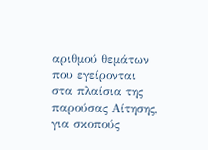αριθμού θεμάτων που εγείρονται στα πλαίσια της παρούσας Αίτησης, για σκοπούς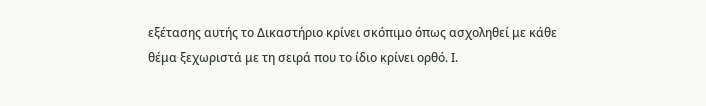εξέτασης αυτής το Δικαστήριο κρίνει σκόπιμο όπως ασχοληθεί με κάθε θέμα ξεχωριστά με τη σειρά που το ίδιο κρίνει ορθό. Ι.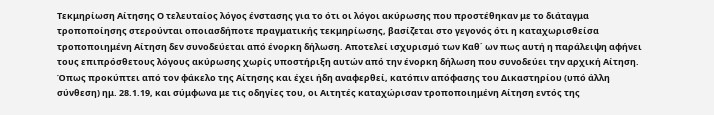Τεκμηρίωση Αίτησης Ο τελευταίος λόγος ένστασης για το ότι οι λόγοι ακύρωσης που προστέθηκαν με το διάταγμα τροποποίησης στερούνται οποιασδήποτε πραγματικής τεκμηρίωσης, βασίζεται στο γεγονός ότι η καταχωρισθείσα τροποποιημένη Αίτηση δεν συνοδεύεται από ένορκη δήλωση. Αποτελεί ισχυρισμό των Καθ΄ ων πως αυτή η παράλειψη αφήνει τους επιπρόσθετους λόγους ακύρωσης χωρίς υποστήριξη αυτών από την ένορκη δήλωση που συνοδεύει την αρχική Αίτηση. Όπως προκύπτει από τον φάκελο της Αίτησης και έχει ήδη αναφερθεί, κατόπιν απόφασης του Δικαστηρίου (υπό άλλη σύνθεση) ημ. 28.1.19, και σύμφωνα με τις οδηγίες του, οι Αιτητές καταχώρισαν τροποποιημένη Αίτηση εντός της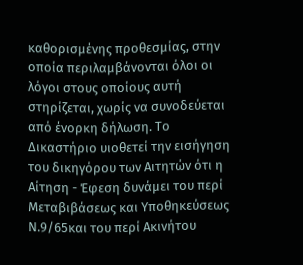καθορισμένης προθεσμίας, στην οποία περιλαμβάνονται όλοι οι λόγοι στους οποίους αυτή στηρίζεται, χωρίς να συνοδεύεται από ένορκη δήλωση. Το Δικαστήριο υιοθετεί την εισήγηση του δικηγόρου των Αιτητών ότι η Αίτηση - Έφεση δυνάμει του περί Μεταβιβάσεως και Υποθηκεύσεως Ν.9/65και του περί Ακινήτου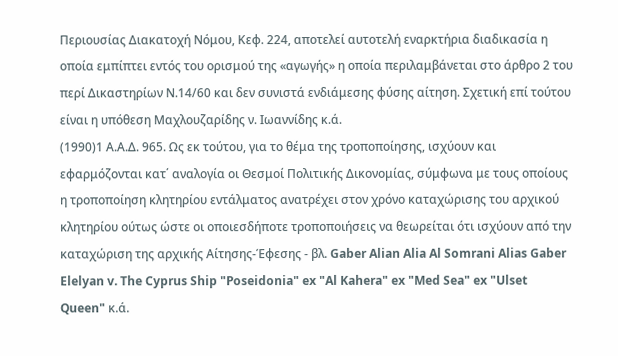Περιουσίας Διακατοχή Νόμου, Κεφ. 224, αποτελεί αυτοτελή εναρκτήρια διαδικασία η οποία εμπίπτει εντός του ορισμού της «αγωγής» η οποία περιλαμβάνεται στο άρθρο 2 του περί Δικαστηρίων Ν.14/60 και δεν συνιστά ενδιάμεσης φύσης αίτηση. Σχετική επί τούτου είναι η υπόθεση Μαχλουζαρίδης ν. Ιωαννίδης κ.ά.
(1990)1 Α.Α.Δ. 965. Ως εκ τούτου, για το θέμα της τροποποίησης, ισχύουν και εφαρμόζονται κατ΄ αναλογία οι Θεσμοί Πολιτικής Δικονομίας, σύμφωνα με τους οποίους η τροποποίηση κλητηρίου εντάλματος ανατρέχει στον χρόνο καταχώρισης του αρχικού κλητηρίου ούτως ώστε οι οποιεσδήποτε τροποποιήσεις να θεωρείται ότι ισχύουν από την καταχώριση της αρχικής Αίτησης-Έφεσης - βλ. Gaber Alian Alia Al Somrani Alias Gaber Elelyan v. The Cyprus Ship "Poseidonia" ex "Al Kahera" ex "Med Sea" ex "Ulset Queen" κ.ά.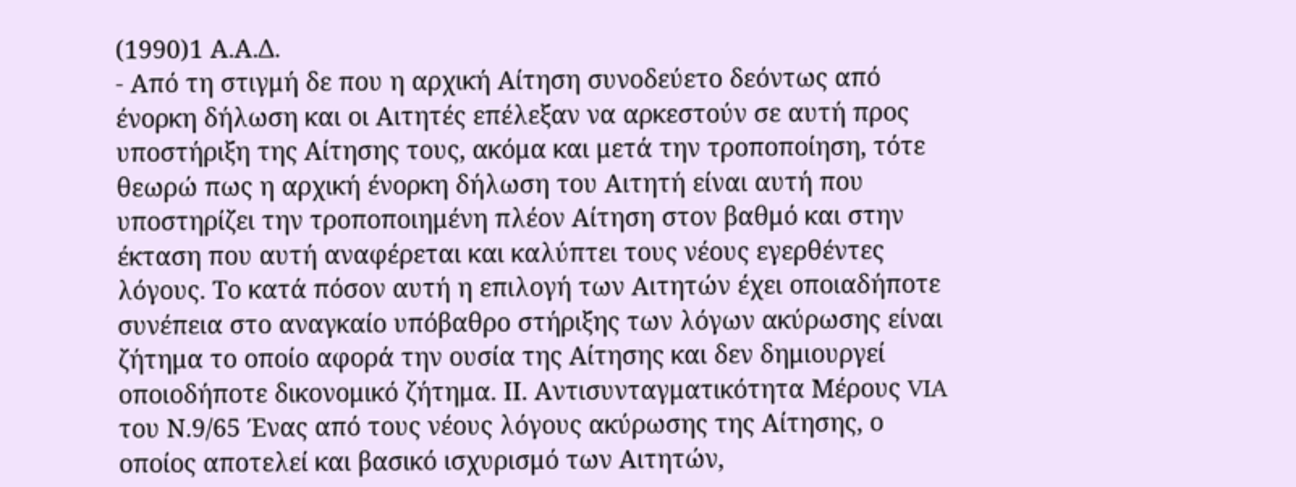(1990)1 Α.Α.Δ.
- Από τη στιγμή δε που η αρχική Αίτηση συνοδεύετο δεόντως από ένορκη δήλωση και οι Αιτητές επέλεξαν να αρκεστούν σε αυτή προς υποστήριξη της Αίτησης τους, ακόμα και μετά την τροποποίηση, τότε θεωρώ πως η αρχική ένορκη δήλωση του Αιτητή είναι αυτή που υποστηρίζει την τροποποιημένη πλέον Αίτηση στον βαθμό και στην έκταση που αυτή αναφέρεται και καλύπτει τους νέους εγερθέντες λόγους. Το κατά πόσον αυτή η επιλογή των Αιτητών έχει οποιαδήποτε συνέπεια στο αναγκαίο υπόβαθρο στήριξης των λόγων ακύρωσης είναι ζήτημα το οποίο αφορά την ουσία της Αίτησης και δεν δημιουργεί οποιοδήποτε δικονομικό ζήτημα. ΙΙ. Αντισυνταγματικότητα Μέρους VIA του Ν.9/65 Ένας από τους νέους λόγους ακύρωσης της Αίτησης, ο οποίος αποτελεί και βασικό ισχυρισμό των Αιτητών,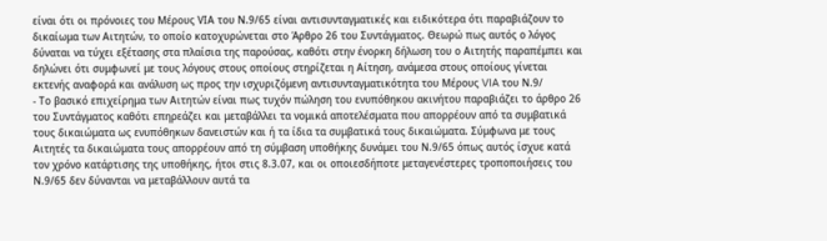είναι ότι οι πρόνοιες του Μέρους VIΑ του Ν.9/65 είναι αντισυνταγματικές και ειδικότερα ότι παραβιάζουν το δικαίωμα των Αιτητών, το οποίο κατοχυρώνεται στο Άρθρο 26 του Συντάγματος. Θεωρώ πως αυτός ο λόγος δύναται να τύχει εξέτασης στα πλαίσια της παρούσας, καθότι στην ένορκη δήλωση του ο Αιτητής παραπέμπει και δηλώνει ότι συμφωνεί με τους λόγους στους οποίους στηρίζεται η Αίτηση, ανάμεσα στους οποίους γίνεται εκτενής αναφορά και ανάλυση ως προς την ισχυριζόμενη αντισυνταγματικότητα του Μέρους VIA του Ν.9/
- Το βασικό επιχείρημα των Αιτητών είναι πως τυχόν πώληση του ενυπόθηκου ακινήτου παραβιάζει το άρθρο 26 του Συντάγματος καθότι επηρεάζει και μεταβάλλει τα νομικά αποτελέσματα που απορρέουν από τα συμβατικά τους δικαιώματα ως ενυπόθηκων δανειστών και ή τα ίδια τα συμβατικά τους δικαιώματα. Σύμφωνα με τους Αιτητές τα δικαιώματα τους απορρέουν από τη σύμβαση υποθήκης δυνάμει του Ν.9/65 όπως αυτός ίσχυε κατά τον χρόνο κατάρτισης της υποθήκης, ήτοι στις 8.3.07, και οι οποιεσδήποτε μεταγενέστερες τροποποιήσεις του Ν.9/65 δεν δύνανται να μεταβάλλουν αυτά τα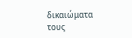δικαιώματα τους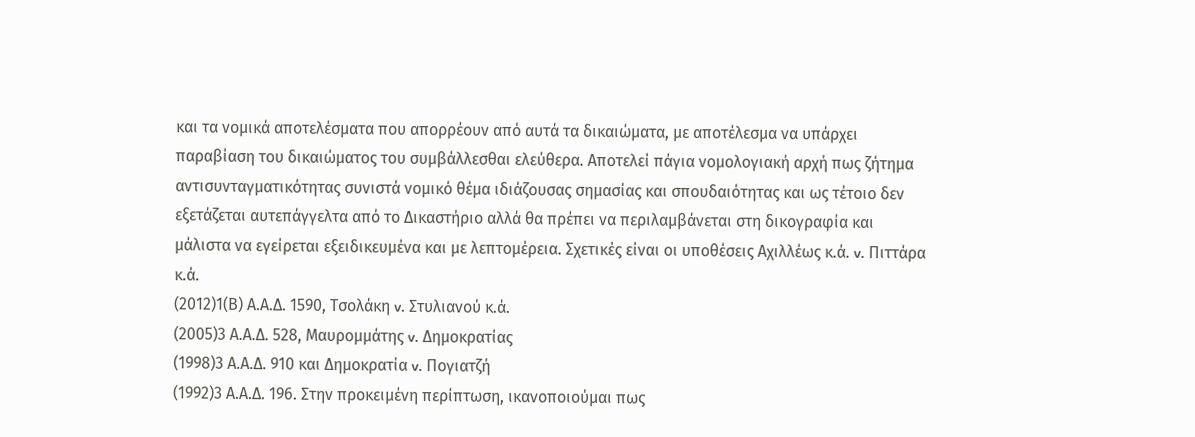και τα νομικά αποτελέσματα που απορρέουν από αυτά τα δικαιώματα, με αποτέλεσμα να υπάρχει παραβίαση του δικαιώματος του συμβάλλεσθαι ελεύθερα. Αποτελεί πάγια νομολογιακή αρχή πως ζήτημα αντισυνταγματικότητας συνιστά νομικό θέμα ιδιάζουσας σημασίας και σπουδαιότητας και ως τέτοιο δεν εξετάζεται αυτεπάγγελτα από το Δικαστήριο αλλά θα πρέπει να περιλαμβάνεται στη δικογραφία και μάλιστα να εγείρεται εξειδικευμένα και με λεπτομέρεια. Σχετικές είναι οι υποθέσεις Αχιλλέως κ.ά. v. Πιττάρα κ.ά.
(2012)1(Β) Α.Α.Δ. 1590, Τσολάκη v. Στυλιανού κ.ά.
(2005)3 Α.Α.Δ. 528, Μαυρομμάτης v. Δημοκρατίας
(1998)3 Α.Α.Δ. 910 και Δημοκρατία v. Πογιατζή
(1992)3 Α.Α.Δ. 196. Στην προκειμένη περίπτωση, ικανοποιούμαι πως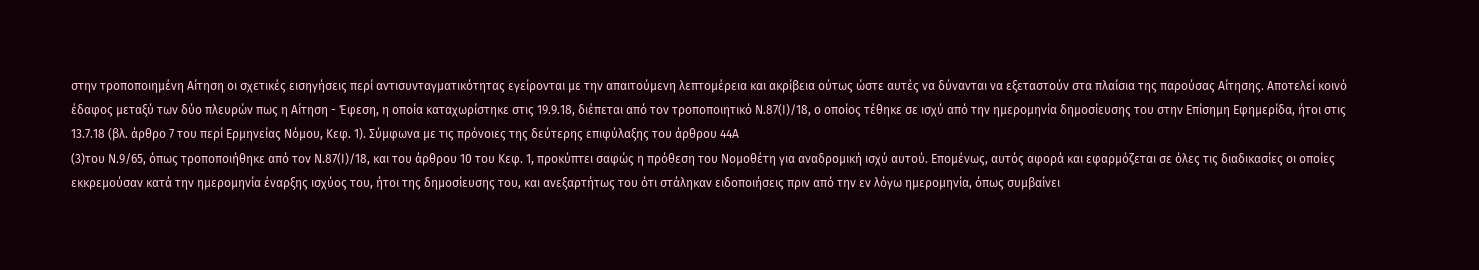στην τροποποιημένη Αίτηση οι σχετικές εισηγήσεις περί αντισυνταγματικότητας εγείρονται με την απαιτούμενη λεπτομέρεια και ακρίβεια ούτως ώστε αυτές να δύνανται να εξεταστούν στα πλαίσια της παρούσας Αίτησης. Αποτελεί κοινό έδαφος μεταξύ των δύο πλευρών πως η Αίτηση - Έφεση, η οποία καταχωρίστηκε στις 19.9.18, διέπεται από τον τροποποιητικό Ν.87(Ι)/18, ο οποίος τέθηκε σε ισχύ από την ημερομηνία δημοσίευσης του στην Επίσημη Εφημερίδα, ήτοι στις 13.7.18 (βλ. άρθρο 7 του περί Ερμηνείας Νόμου, Κεφ. 1). Σύμφωνα με τις πρόνοιες της δεύτερης επιφύλαξης του άρθρου 44Α
(3)του Ν.9/65, όπως τροποποιήθηκε από τον Ν.87(Ι)/18, και του άρθρου 10 του Κεφ. 1, προκύπτει σαφώς η πρόθεση του Νομοθέτη για αναδρομική ισχύ αυτού. Επομένως, αυτός αφορά και εφαρμόζεται σε όλες τις διαδικασίες οι οποίες εκκρεμούσαν κατά την ημερομηνία έναρξης ισχύος του, ήτοι της δημοσίευσης του, και ανεξαρτήτως του ότι στάληκαν ειδοποιήσεις πριν από την εν λόγω ημερομηνία, όπως συμβαίνει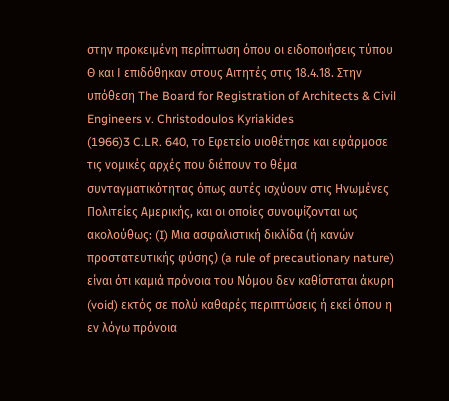στην προκειμένη περίπτωση όπου οι ειδοποιήσεις τύπου Θ και Ι επιδόθηκαν στους Αιτητές στις 18.4.18. Στην υπόθεση The Board for Registration of Architects & Civil Engineers v. Christodoulos Kyriakides
(1966)3 C.LR. 640, το Εφετείο υιοθέτησε και εφάρμοσε τις νομικές αρχές που διέπουν το θέμα συνταγματικότητας όπως αυτές ισχύουν στις Ηνωμένες Πολιτείες Αμερικής, και οι οποίες συνοψίζονται ως ακολούθως: (I) Μια ασφαλιστική δικλίδα (ή κανών προστατευτικής φύσης) (a rule of precautionary nature) είναι ότι καμιά πρόνοια του Νόμου δεν καθίσταται άκυρη (void) εκτός σε πολύ καθαρές περιπτώσεις ή εκεί όπου η εν λόγω πρόνοια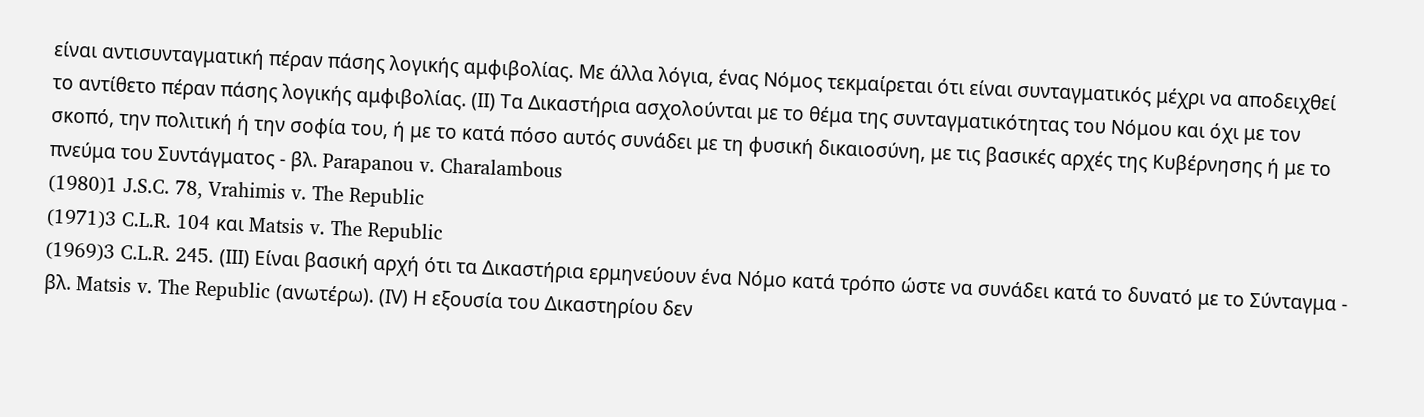είναι αντισυνταγματική πέραν πάσης λογικής αμφιβολίας. Με άλλα λόγια, ένας Νόμος τεκμαίρεται ότι είναι συνταγματικός μέχρι να αποδειχθεί το αντίθετο πέραν πάσης λογικής αμφιβολίας. (ΙΙ) Τα Δικαστήρια ασχολούνται με το θέμα της συνταγματικότητας του Νόμου και όχι με τον σκοπό, την πολιτική ή την σοφία του, ή με το κατά πόσο αυτός συνάδει με τη φυσική δικαιοσύνη, με τις βασικές αρχές της Κυβέρνησης ή με το πνεύμα του Συντάγματος - βλ. Parapanou v. Charalambous
(1980)1 J.S.C. 78, Vrahimis v. The Republic
(1971)3 C.L.R. 104 και Matsis v. The Republic
(1969)3 C.L.R. 245. (ΙΙΙ) Είναι βασική αρχή ότι τα Δικαστήρια ερμηνεύουν ένα Νόμο κατά τρόπο ώστε να συνάδει κατά το δυνατό με το Σύνταγμα - βλ. Matsis v. The Republic (ανωτέρω). (ΙV) Η εξουσία του Δικαστηρίου δεν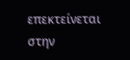επεκτείνεται στην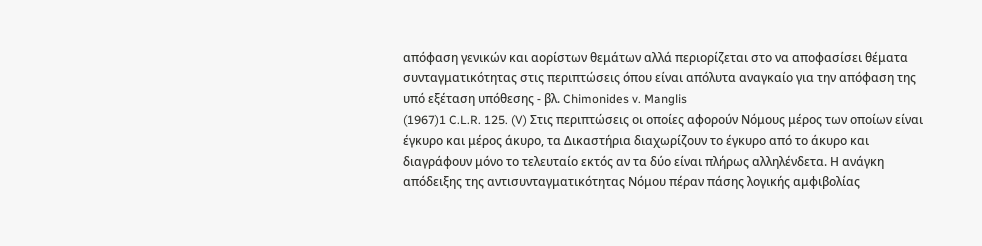απόφαση γενικών και αορίστων θεμάτων αλλά περιορίζεται στο να αποφασίσει θέματα συνταγματικότητας στις περιπτώσεις όπου είναι απόλυτα αναγκαίο για την απόφαση της υπό εξέταση υπόθεσης - βλ. Chimonides v. Manglis
(1967)1 C.L.R. 125. (V) Στις περιπτώσεις οι οποίες αφορούν Νόμους μέρος των οποίων είναι έγκυρο και μέρος άκυρο, τα Δικαστήρια διαχωρίζουν το έγκυρο από το άκυρο και διαγράφουν μόνο το τελευταίο εκτός αν τα δύο είναι πλήρως αλληλένδετα. Η ανάγκη απόδειξης της αντισυνταγματικότητας Νόμου πέραν πάσης λογικής αμφιβολίας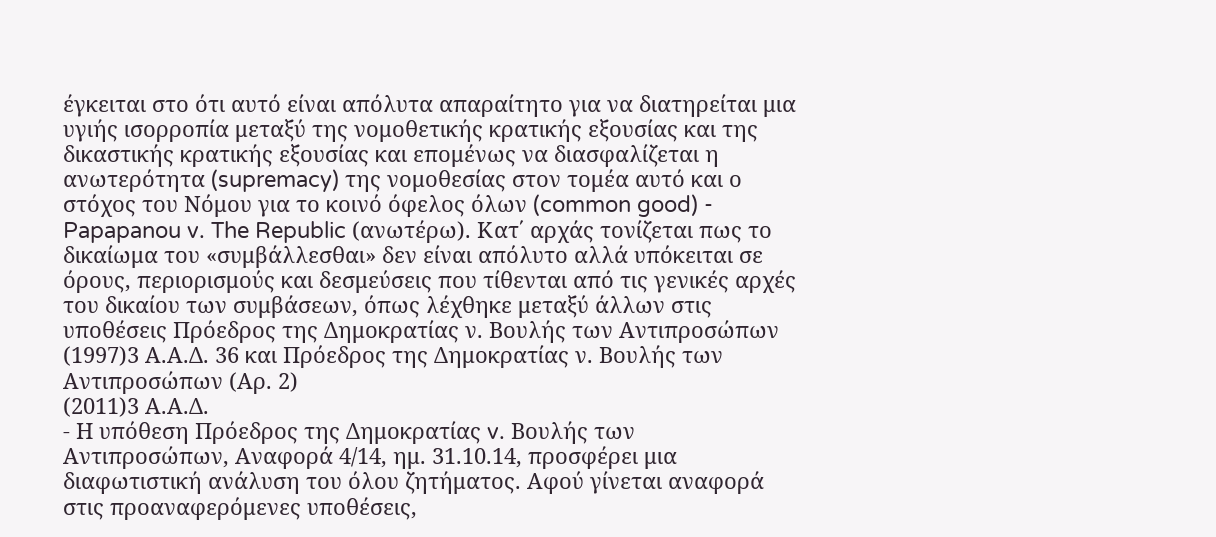έγκειται στο ότι αυτό είναι απόλυτα απαραίτητο για να διατηρείται μια υγιής ισορροπία μεταξύ της νομοθετικής κρατικής εξουσίας και της δικαστικής κρατικής εξουσίας και επομένως να διασφαλίζεται η ανωτερότητα (supremacy) της νομοθεσίας στον τομέα αυτό και ο στόχος του Νόμου για το κοινό όφελος όλων (common good) - Papapanou v. The Republic (ανωτέρω). Κατ΄ αρχάς τονίζεται πως το δικαίωμα του «συμβάλλεσθαι» δεν είναι απόλυτο αλλά υπόκειται σε όρους, περιορισμούς και δεσμεύσεις που τίθενται από τις γενικές αρχές του δικαίου των συμβάσεων, όπως λέχθηκε μεταξύ άλλων στις υποθέσεις Πρόεδρος της Δημοκρατίας ν. Βουλής των Αντιπροσώπων
(1997)3 Α.Α.Δ. 36 και Πρόεδρος της Δημοκρατίας ν. Βουλής των Αντιπροσώπων (Αρ. 2)
(2011)3 Α.Α.Δ.
- Η υπόθεση Πρόεδρος της Δημοκρατίας v. Βουλής των Αντιπροσώπων, Αναφορά 4/14, ημ. 31.10.14, προσφέρει μια διαφωτιστική ανάλυση του όλου ζητήματος. Αφού γίνεται αναφορά στις προαναφερόμενες υποθέσεις,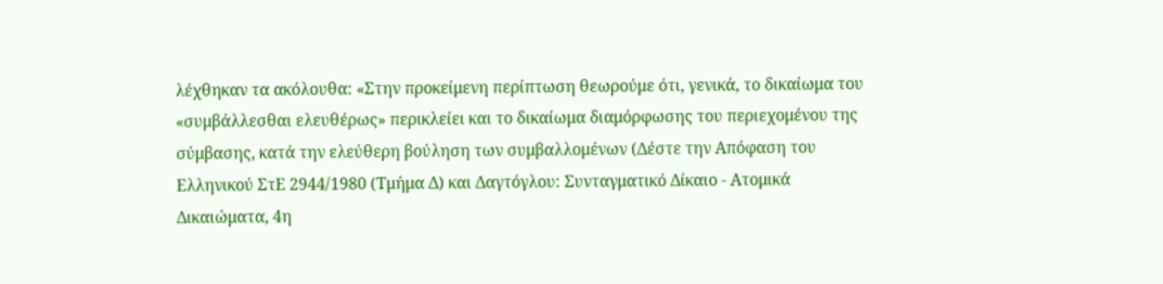λέχθηκαν τα ακόλουθα: «Στην προκείμενη περίπτωση θεωρούμε ότι, γενικά, το δικαίωμα του «συμβάλλεσθαι ελευθέρως» περικλείει και το δικαίωμα διαμόρφωσης του περιεχομένου της σύμβασης, κατά την ελεύθερη βούληση των συμβαλλομένων (Δέστε την Απόφαση του Ελληνικού ΣτΕ 2944/1980 (Τμήμα Δ) και Δαγτόγλου: Συνταγματικό Δίκαιο - Ατομικά Δικαιώματα, 4η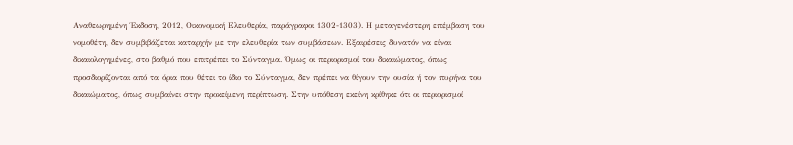Αναθεωρημένη Έκδοση, 2012, Οικονομική Ελευθερία, παράγραφοι 1302-1303). Η μεταγενέστερη επέμβαση του νομοθέτη, δεν συμβιβάζεται καταρχήν με την ελευθερία των συμβάσεων. Εξαιρέσεις δυνατόν να είναι δικαιολογημένες, στο βαθμό που επιτρέπει το Σύνταγμα. Όμως οι περιορισμοί του δικαιώματος, όπως προσδιορίζονται από τα όρια που θέτει το ίδιο το Σύνταγμα, δεν πρέπει να θίγουν την ουσία ή τον πυρήνα του δικαιώματος, όπως συμβαίνει στην προκείμενη περίπτωση. Στην υπόθεση εκείνη κρίθηκε ότι οι περιορισμοί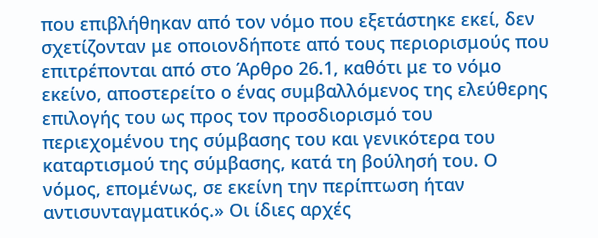που επιβλήθηκαν από τον νόμο που εξετάστηκε εκεί, δεν σχετίζονταν με οποιονδήποτε από τους περιορισμούς που επιτρέπονται από στο Άρθρο 26.1, καθότι με το νόμο εκείνο, αποστερείτο ο ένας συμβαλλόμενος της ελεύθερης επιλογής του ως προς τον προσδιορισμό του περιεχομένου της σύμβασης του και γενικότερα του καταρτισμού της σύμβασης, κατά τη βούλησή του. Ο νόμος, επομένως, σε εκείνη την περίπτωση ήταν αντισυνταγματικός.» Οι ίδιες αρχές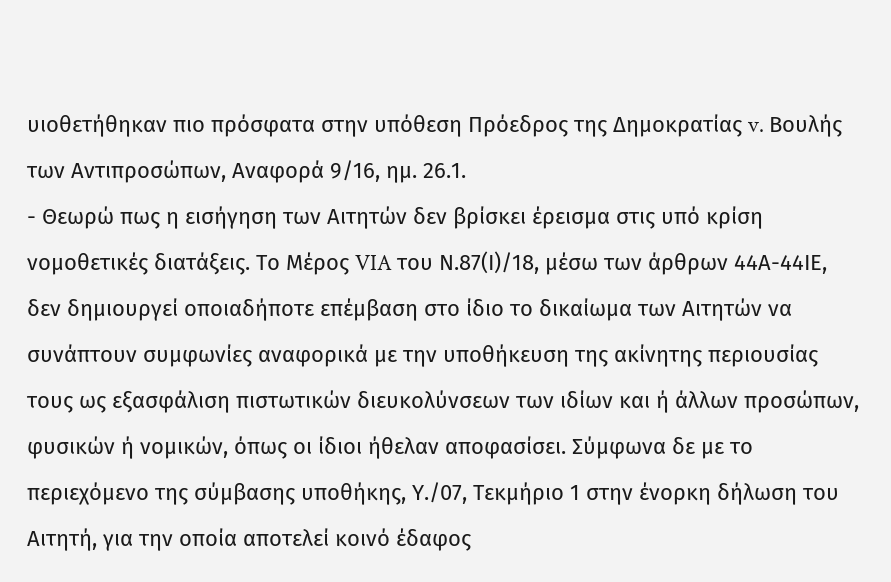υιοθετήθηκαν πιο πρόσφατα στην υπόθεση Πρόεδρος της Δημοκρατίας v. Βουλής των Αντιπροσώπων, Αναφορά 9/16, ημ. 26.1.
- Θεωρώ πως η εισήγηση των Αιτητών δεν βρίσκει έρεισμα στις υπό κρίση νομοθετικές διατάξεις. Το Μέρος VIA του Ν.87(Ι)/18, μέσω των άρθρων 44Α-44ΙΕ, δεν δημιουργεί οποιαδήποτε επέμβαση στο ίδιο το δικαίωμα των Αιτητών να συνάπτουν συμφωνίες αναφορικά με την υποθήκευση της ακίνητης περιουσίας τους ως εξασφάλιση πιστωτικών διευκολύνσεων των ιδίων και ή άλλων προσώπων, φυσικών ή νομικών, όπως οι ίδιοι ήθελαν αποφασίσει. Σύμφωνα δε με το περιεχόμενο της σύμβασης υποθήκης, Υ./07, Τεκμήριο 1 στην ένορκη δήλωση του Αιτητή, για την οποία αποτελεί κοινό έδαφος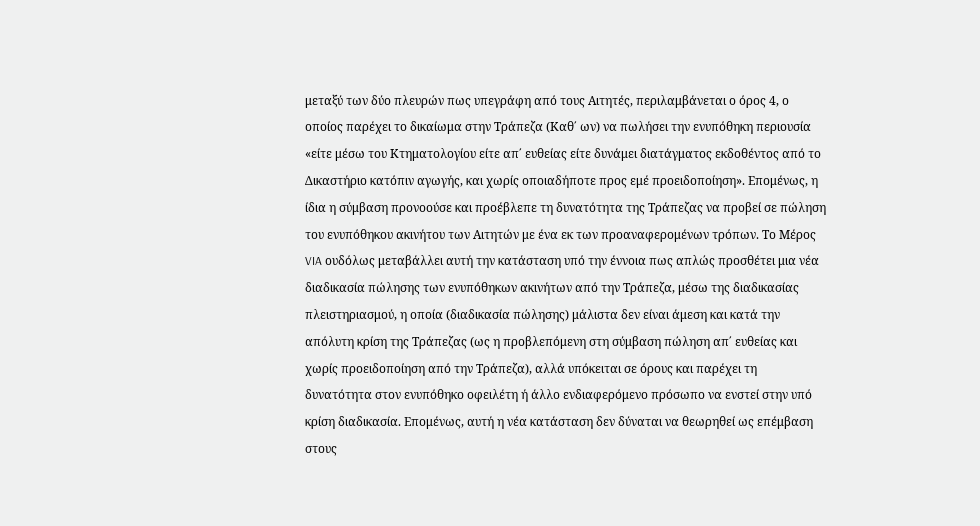μεταξύ των δύο πλευρών πως υπεγράφη από τους Αιτητές, περιλαμβάνεται ο όρος 4, ο οποίος παρέχει το δικαίωμα στην Τράπεζα (Καθ΄ ων) να πωλήσει την ενυπόθηκη περιουσία «είτε μέσω του Κτηματολογίου είτε απ΄ ευθείας είτε δυνάμει διατάγματος εκδοθέντος από το Δικαστήριο κατόπιν αγωγής, και χωρίς οποιαδήποτε προς εμέ προειδοποίηση». Επομένως, η ίδια η σύμβαση προνοούσε και προέβλεπε τη δυνατότητα της Τράπεζας να προβεί σε πώληση του ενυπόθηκου ακινήτου των Αιτητών με ένα εκ των προαναφερομένων τρόπων. Το Μέρος VIA ουδόλως μεταβάλλει αυτή την κατάσταση υπό την έννοια πως απλώς προσθέτει μια νέα διαδικασία πώλησης των ενυπόθηκων ακινήτων από την Τράπεζα, μέσω της διαδικασίας πλειστηριασμού, η οποία (διαδικασία πώλησης) μάλιστα δεν είναι άμεση και κατά την απόλυτη κρίση της Τράπεζας (ως η προβλεπόμενη στη σύμβαση πώληση απ΄ ευθείας και χωρίς προειδοποίηση από την Τράπεζα), αλλά υπόκειται σε όρους και παρέχει τη δυνατότητα στον ενυπόθηκο οφειλέτη ή άλλο ενδιαφερόμενο πρόσωπο να ενστεί στην υπό κρίση διαδικασία. Επομένως, αυτή η νέα κατάσταση δεν δύναται να θεωρηθεί ως επέμβαση στους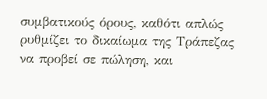συμβατικούς όρους, καθότι απλώς ρυθμίζει το δικαίωμα της Τράπεζας να προβεί σε πώληση, και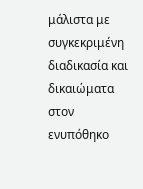μάλιστα με συγκεκριμένη διαδικασία και δικαιώματα στον ενυπόθηκο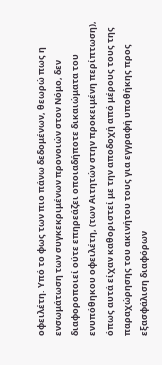οφειλέτη. Υπό το φως των πιο πάνω δεδομένων, θεωρώ πως η ενσωμάτωση των συγκεκριμένων προνοιών στον Νόμο, δεν διαφοροποιεί ούτε επηρεάζει οποιαδήποτε δικαιώματα του ενυπόθηκου οφειλέτη, (των Αιτητών στην προκειμένη περίπτωση), όπως αυτά είχαν καθοριστεί με την αποδοχή από μέρους τους της παραχώρησης του ακινήτου τους για εγγραφή υποθήκης προς εξασφάλιση διαφόρων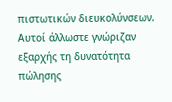πιστωτικών διευκολύνσεων. Αυτοί άλλωστε γνώριζαν εξαρχής τη δυνατότητα πώλησης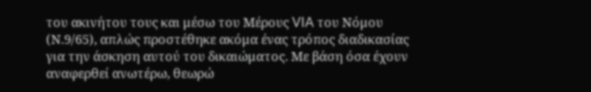του ακινήτου τους και μέσω του Μέρους VIA του Νόμου (Ν.9/65), απλώς προστέθηκε ακόμα ένας τρόπος διαδικασίας για την άσκηση αυτού του δικαιώματος. Με βάση όσα έχουν αναφερθεί ανωτέρω, θεωρώ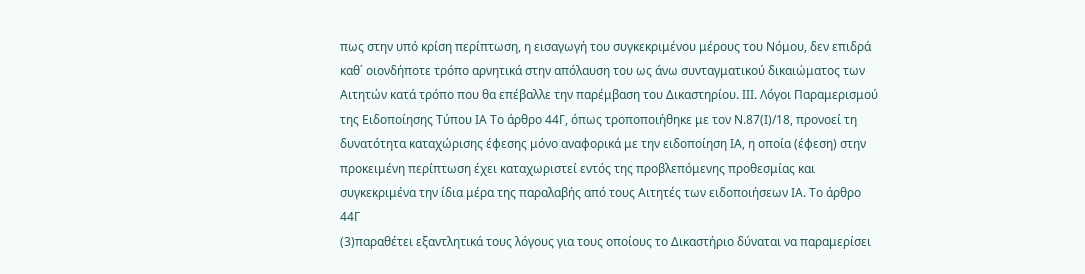πως στην υπό κρίση περίπτωση, η εισαγωγή του συγκεκριμένου μέρους του Νόμου, δεν επιδρά καθ΄ οιονδήποτε τρόπο αρνητικά στην απόλαυση του ως άνω συνταγματικού δικαιώματος των Αιτητών κατά τρόπο που θα επέβαλλε την παρέμβαση του Δικαστηρίου. ΙΙΙ. Λόγοι Παραμερισμού της Ειδοποίησης Τύπου ΙΑ Το άρθρο 44Γ, όπως τροποποιήθηκε με τον Ν.87(Ι)/18, προνοεί τη δυνατότητα καταχώρισης έφεσης μόνο αναφορικά με την ειδοποίηση ΙΑ, η οποία (έφεση) στην προκειμένη περίπτωση έχει καταχωριστεί εντός της προβλεπόμενης προθεσμίας και συγκεκριμένα την ίδια μέρα της παραλαβής από τους Αιτητές των ειδοποιήσεων ΙΑ. Το άρθρο 44Γ
(3)παραθέτει εξαντλητικά τους λόγους για τους οποίους το Δικαστήριο δύναται να παραμερίσει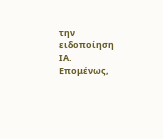την ειδοποίηση ΙΑ. Επομένως,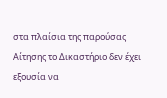στα πλαίσια της παρούσας Αίτησης το Δικαστήριο δεν έχει εξουσία να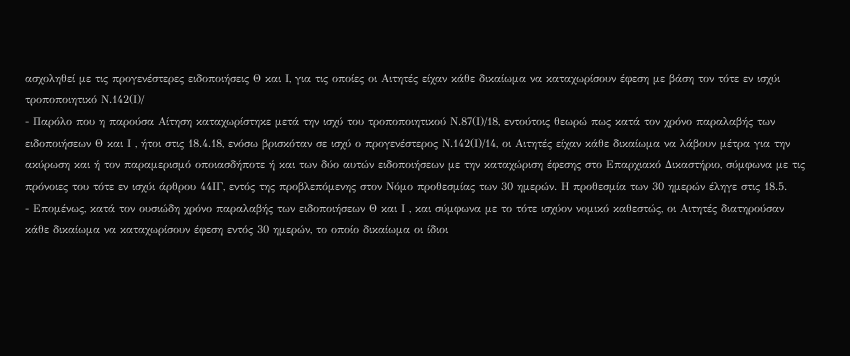ασχοληθεί με τις προγενέστερες ειδοποιήσεις Θ και Ι, για τις οποίες οι Αιτητές είχαν κάθε δικαίωμα να καταχωρίσουν έφεση με βάση τον τότε εν ισχύι τροποποιητικό Ν.142(Ι)/
- Παρόλο που η παρούσα Αίτηση καταχωρίστηκε μετά την ισχύ του τροποποιητικού Ν.87(Ι)/18, εντούτοις θεωρώ πως κατά τον χρόνο παραλαβής των ειδοποιήσεων Θ και Ι , ήτοι στις 18.4.18, ενόσω βρισκόταν σε ισχύ ο προγενέστερος Ν.142(Ι)/14, οι Αιτητές είχαν κάθε δικαίωμα να λάβουν μέτρα για την ακύρωση και ή τον παραμερισμό οποιασδήποτε ή και των δύο αυτών ειδοποιήσεων με την καταχώριση έφεσης στο Επαρχιακό Δικαστήριο, σύμφωνα με τις πρόνοιες του τότε εν ισχύι άρθρου 44ΙΓ, εντός της προβλεπόμενης στον Νόμο προθεσμίας των 30 ημερών. Η προθεσμία των 30 ημερών έληγε στις 18.5.
- Επομένως, κατά τον ουσιώδη χρόνο παραλαβής των ειδοποιήσεων Θ και Ι , και σύμφωνα με το τότε ισχύον νομικό καθεστώς, οι Αιτητές διατηρούσαν κάθε δικαίωμα να καταχωρίσουν έφεση εντός 30 ημερών, το οποίο δικαίωμα οι ίδιοι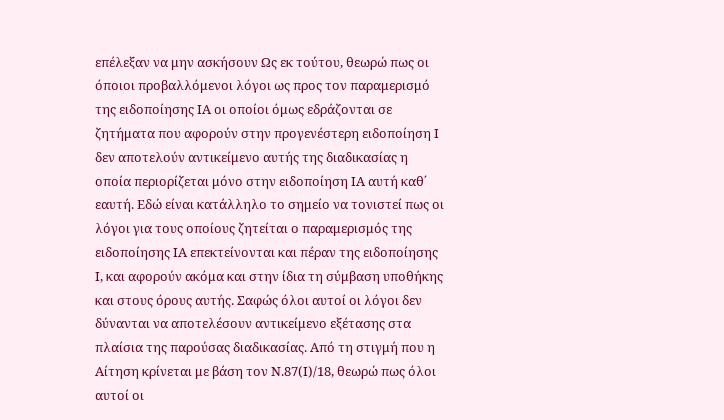επέλεξαν να μην ασκήσουν Ως εκ τούτου, θεωρώ πως οι όποιοι προβαλλόμενοι λόγοι ως προς τον παραμερισμό της ειδοποίησης ΙΑ οι οποίοι όμως εδράζονται σε ζητήματα που αφορούν στην προγενέστερη ειδοποίηση Ι δεν αποτελούν αντικείμενο αυτής της διαδικασίας η οποία περιορίζεται μόνο στην ειδοποίηση ΙΑ αυτή καθ΄ εαυτή. Εδώ είναι κατάλληλο το σημείο να τονιστεί πως οι λόγοι για τους οποίους ζητείται ο παραμερισμός της ειδοποίησης ΙΑ επεκτείνονται και πέραν της ειδοποίησης Ι, και αφορούν ακόμα και στην ίδια τη σύμβαση υποθήκης και στους όρους αυτής. Σαφώς όλοι αυτοί οι λόγοι δεν δύνανται να αποτελέσουν αντικείμενο εξέτασης στα πλαίσια της παρούσας διαδικασίας. Από τη στιγμή που η Αίτηση κρίνεται με βάση τον Ν.87(Ι)/18, θεωρώ πως όλοι αυτοί οι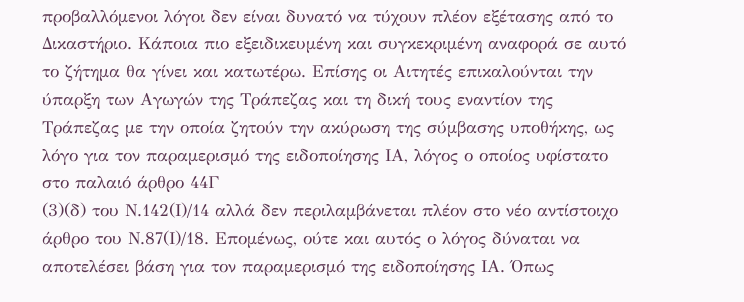προβαλλόμενοι λόγοι δεν είναι δυνατό να τύχουν πλέον εξέτασης από το Δικαστήριο. Κάποια πιο εξειδικευμένη και συγκεκριμένη αναφορά σε αυτό το ζήτημα θα γίνει και κατωτέρω. Επίσης οι Αιτητές επικαλούνται την ύπαρξη των Αγωγών της Τράπεζας και τη δική τους εναντίον της Τράπεζας με την οποία ζητούν την ακύρωση της σύμβασης υποθήκης, ως λόγο για τον παραμερισμό της ειδοποίησης ΙΑ, λόγος ο οποίος υφίστατο στο παλαιό άρθρο 44Γ
(3)(δ) του Ν.142(Ι)/14 αλλά δεν περιλαμβάνεται πλέον στο νέο αντίστοιχο άρθρο του Ν.87(Ι)/18. Επομένως, ούτε και αυτός ο λόγος δύναται να αποτελέσει βάση για τον παραμερισμό της ειδοποίησης ΙΑ. Όπως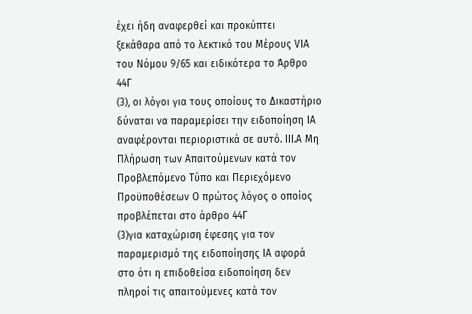έχει ήδη αναφερθεί και προκύπτει ξεκάθαρα από το λεκτικό του Μέρους VIΑ του Νόμου 9/65 και ειδικότερα το Άρθρο 44Γ
(3), οι λόγοι για τους οποίους το Δικαστήριο δύναται να παραμερίσει την ειδοποίηση ΙΑ αναφέρονται περιοριστικά σε αυτό. IΙΙ.Α Μη Πλήρωση των Απαιτούμενων κατά τον Προβλεπόμενο Τύπο και Περιεχόμενο Προϋποθέσεων Ο πρώτος λόγος ο οποίος προβλέπεται στο άρθρο 44Γ
(3)για καταχώριση έφεσης για τον παραμερισμό της ειδοποίησης ΙΑ αφορά στο ότι η επιδοθείσα ειδοποίηση δεν πληροί τις απαιτούμενες κατά τον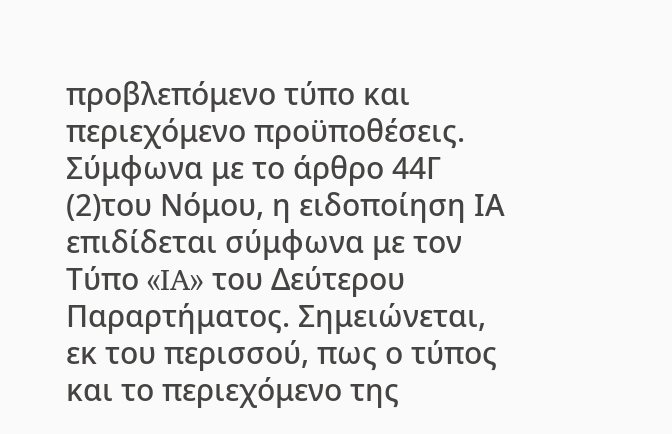προβλεπόμενο τύπο και περιεχόμενο προϋποθέσεις. Σύμφωνα με το άρθρο 44Γ
(2)του Νόμου, η ειδοποίηση ΙΑ επιδίδεται σύμφωνα με τον Τύπο «IA» του Δεύτερου Παραρτήματος. Σημειώνεται, εκ του περισσού, πως ο τύπος και το περιεχόμενο της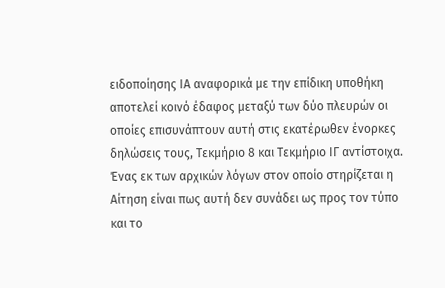ειδοποίησης ΙΑ αναφορικά με την επίδικη υποθήκη αποτελεί κοινό έδαφος μεταξύ των δύο πλευρών οι οποίες επισυνάπτουν αυτή στις εκατέρωθεν ένορκες δηλώσεις τους, Τεκμήριο 8 και Τεκμήριο ΙΓ αντίστοιχα. Ένας εκ των αρχικών λόγων στον οποίο στηρίζεται η Αίτηση είναι πως αυτή δεν συνάδει ως προς τον τύπο και το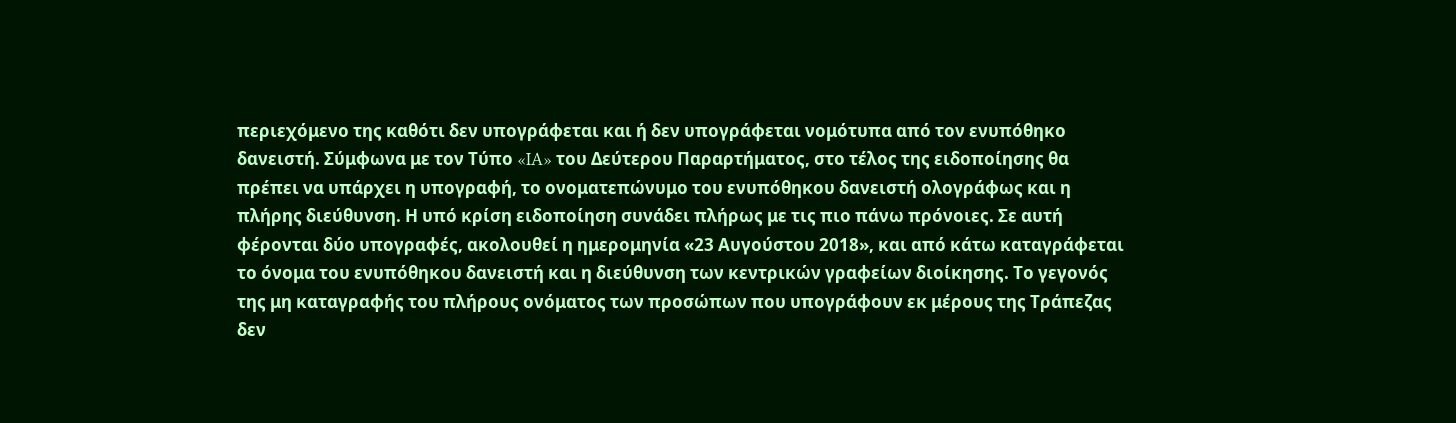περιεχόμενο της καθότι δεν υπογράφεται και ή δεν υπογράφεται νομότυπα από τον ενυπόθηκο δανειστή. Σύμφωνα με τον Τύπο «IA» του Δεύτερου Παραρτήματος, στο τέλος της ειδοποίησης θα πρέπει να υπάρχει η υπογραφή, το ονοματεπώνυμο του ενυπόθηκου δανειστή ολογράφως και η πλήρης διεύθυνση. Η υπό κρίση ειδοποίηση συνάδει πλήρως με τις πιο πάνω πρόνοιες. Σε αυτή φέρονται δύο υπογραφές, ακολουθεί η ημερομηνία «23 Αυγούστου 2018», και από κάτω καταγράφεται το όνομα του ενυπόθηκου δανειστή και η διεύθυνση των κεντρικών γραφείων διοίκησης. Το γεγονός της μη καταγραφής του πλήρους ονόματος των προσώπων που υπογράφουν εκ μέρους της Τράπεζας δεν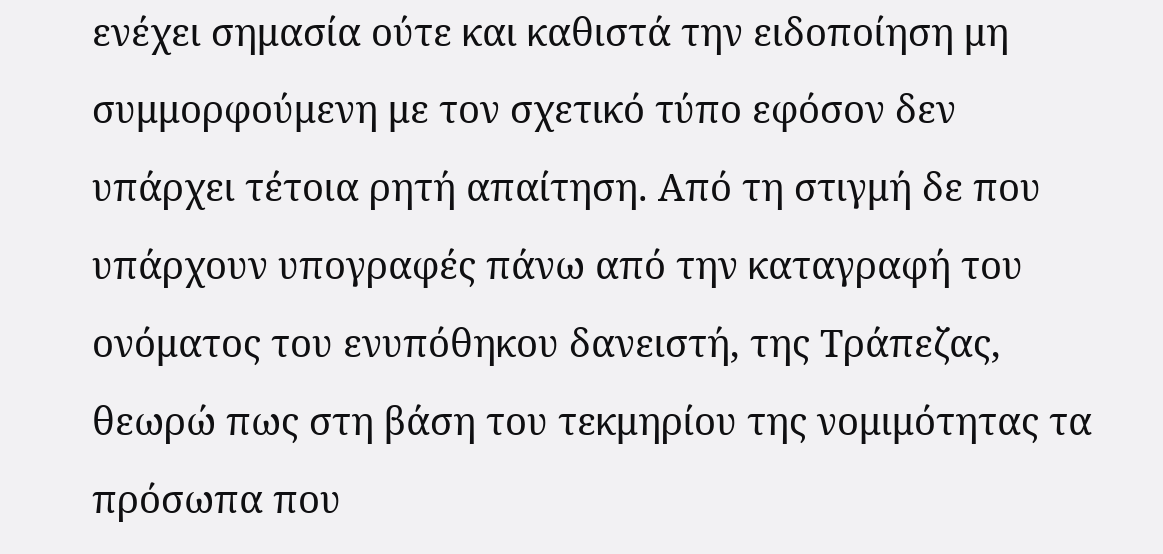ενέχει σημασία ούτε και καθιστά την ειδοποίηση μη συμμορφούμενη με τον σχετικό τύπο εφόσον δεν υπάρχει τέτοια ρητή απαίτηση. Από τη στιγμή δε που υπάρχουν υπογραφές πάνω από την καταγραφή του ονόματος του ενυπόθηκου δανειστή, της Τράπεζας, θεωρώ πως στη βάση του τεκμηρίου της νομιμότητας τα πρόσωπα που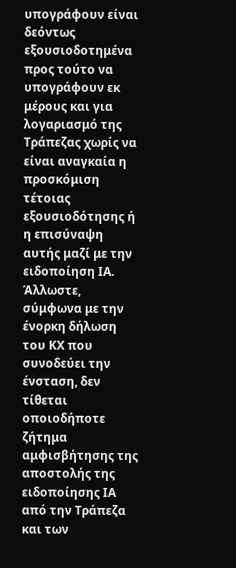υπογράφουν είναι δεόντως εξουσιοδοτημένα προς τούτο να υπογράφουν εκ μέρους και για λογαριασμό της Τράπεζας χωρίς να είναι αναγκαία η προσκόμιση τέτοιας εξουσιοδότησης ή η επισύναψη αυτής μαζί με την ειδοποίηση ΙΑ. Άλλωστε, σύμφωνα με την ένορκη δήλωση του ΚΧ που συνοδεύει την ένσταση, δεν τίθεται οποιοδήποτε ζήτημα αμφισβήτησης της αποστολής της ειδοποίησης ΙΑ από την Τράπεζα και των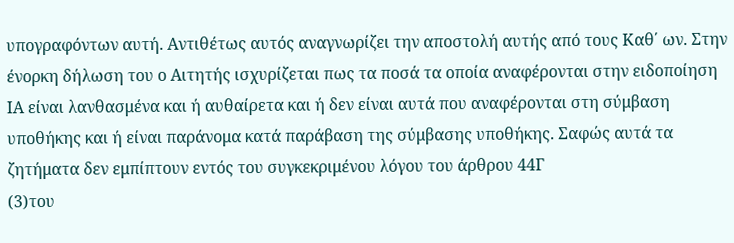υπογραφόντων αυτή. Αντιθέτως αυτός αναγνωρίζει την αποστολή αυτής από τους Καθ΄ ων. Στην ένορκη δήλωση του ο Αιτητής ισχυρίζεται πως τα ποσά τα οποία αναφέρονται στην ειδοποίηση ΙΑ είναι λανθασμένα και ή αυθαίρετα και ή δεν είναι αυτά που αναφέρονται στη σύμβαση υποθήκης και ή είναι παράνομα κατά παράβαση της σύμβασης υποθήκης. Σαφώς αυτά τα ζητήματα δεν εμπίπτουν εντός του συγκεκριμένου λόγου του άρθρου 44Γ
(3)του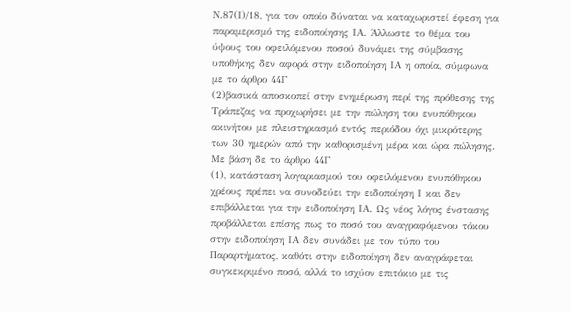Ν.87(Ι)/18, για τον οποίο δύναται να καταχωριστεί έφεση για παραμερισμό της ειδοποίησης ΙΑ. Άλλωστε το θέμα του ύψους του οφειλόμενου ποσού δυνάμει της σύμβασης υποθήκης δεν αφορά στην ειδοποίηση ΙΑ η οποία, σύμφωνα με το άρθρο 44Γ
(2)βασικά αποσκοπεί στην ενημέρωση περί της πρόθεσης της Τράπεζας να προχωρήσει με την πώληση του ενυπόθηκου ακινήτου με πλειστηριασμό εντός περιόδου όχι μικρότερης των 30 ημερών από την καθορισμένη μέρα και ώρα πώλησης. Με βάση δε το άρθρο 44Γ
(1), κατάσταση λογαριασμού του οφειλόμενου ενυπόθηκου χρέους πρέπει να συνοδεύει την ειδοποίηση Ι και δεν επιβάλλεται για την ειδοποίηση ΙΑ. Ως νέος λόγος ένστασης προβάλλεται επίσης πως το ποσό του αναγραφόμενου τόκου στην ειδοποίηση ΙΑ δεν συνάδει με τον τύπο του Παραρτήματος, καθότι στην ειδοποίηση δεν αναγράφεται συγκεκριμένο ποσό, αλλά το ισχύον επιτόκιο με τις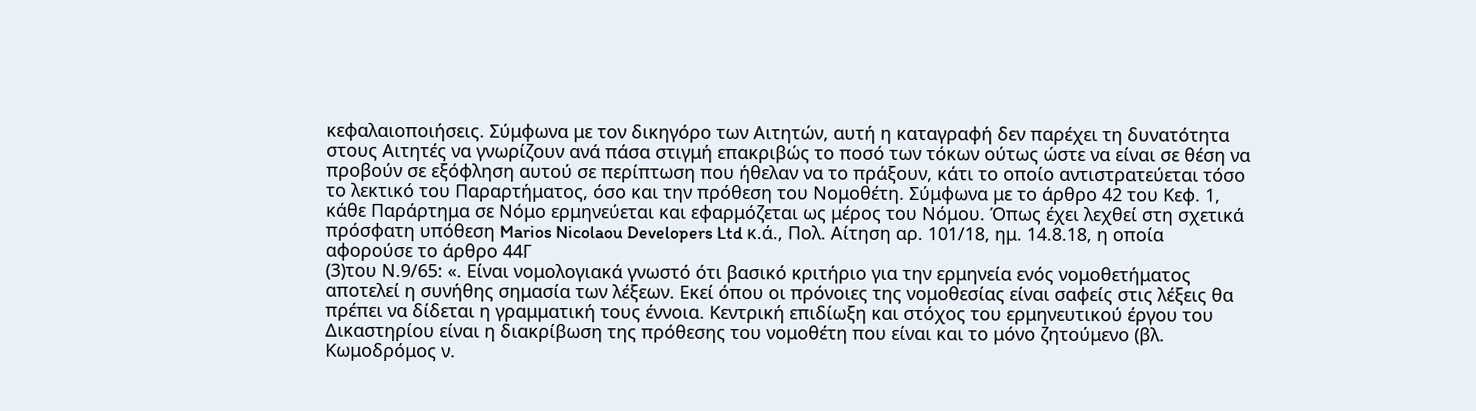κεφαλαιοποιήσεις. Σύμφωνα με τον δικηγόρο των Αιτητών, αυτή η καταγραφή δεν παρέχει τη δυνατότητα στους Αιτητές να γνωρίζουν ανά πάσα στιγμή επακριβώς το ποσό των τόκων ούτως ώστε να είναι σε θέση να προβούν σε εξόφληση αυτού σε περίπτωση που ήθελαν να το πράξουν, κάτι το οποίο αντιστρατεύεται τόσο το λεκτικό του Παραρτήματος, όσο και την πρόθεση του Νομοθέτη. Σύμφωνα με το άρθρο 42 του Κεφ. 1, κάθε Παράρτημα σε Νόμο ερμηνεύεται και εφαρμόζεται ως μέρος του Νόμου. Όπως έχει λεχθεί στη σχετικά πρόσφατη υπόθεση Marios Nicolaou Developers Ltd κ.ά., Πολ. Aίτηση αρ. 101/18, ημ. 14.8.18, η οποία αφορούσε το άρθρο 44Γ
(3)του Ν.9/65: «. Είναι νομολογιακά γνωστό ότι βασικό κριτήριο για την ερμηνεία ενός νομοθετήματος αποτελεί η συνήθης σημασία των λέξεων. Εκεί όπου οι πρόνοιες της νομοθεσίας είναι σαφείς στις λέξεις θα πρέπει να δίδεται η γραμματική τους έννοια. Κεντρική επιδίωξη και στόχος του ερμηνευτικού έργου του Δικαστηρίου είναι η διακρίβωση της πρόθεσης του νομοθέτη που είναι και το μόνο ζητούμενο (βλ. Κωμοδρόμος ν.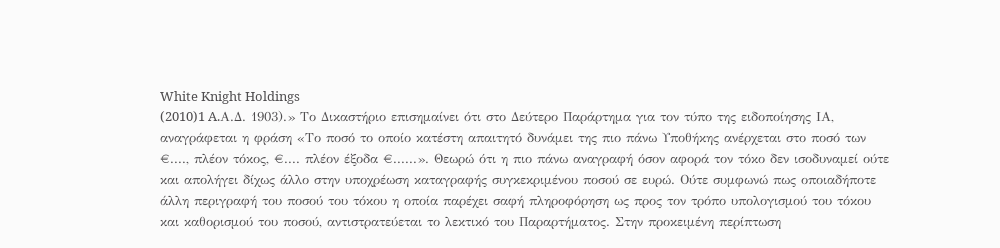White Knight Holdings
(2010)1 A.Α.Δ. 1903).» Το Δικαστήριο επισημαίνει ότι στο Δεύτερο Παράρτημα για τον τύπο της ειδοποίησης ΙΑ, αναγράφεται η φράση «Το ποσό το οποίο κατέστη απαιτητό δυνάμει της πιο πάνω Υποθήκης ανέρχεται στο ποσό των €...., πλέον τόκος, €.... πλέον έξοδα €......». Θεωρώ ότι η πιο πάνω αναγραφή όσον αφορά τον τόκο δεν ισοδυναμεί ούτε και απολήγει δίχως άλλο στην υποχρέωση καταγραφής συγκεκριμένου ποσού σε ευρώ. Ούτε συμφωνώ πως οποιαδήποτε άλλη περιγραφή του ποσού του τόκου η οποία παρέχει σαφή πληροφόρηση ως προς τον τρόπο υπολογισμού του τόκου και καθορισμού του ποσού, αντιστρατεύεται το λεκτικό του Παραρτήματος. Στην προκειμένη περίπτωση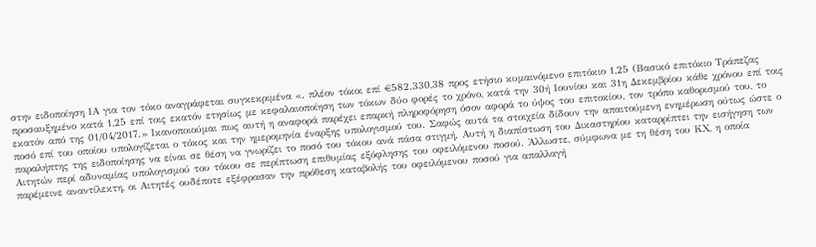στην ειδοποίηση ΙΑ για τον τόκο αναγράφεται συγκεκριμένα «. πλέον τόκοι επί €582.330,38 προς ετήσιο κυμαινόμενο επιτόκιο 1,25 (Βασικό επιτόκιο Τράπεζας προσαυξημένο κατά 1,25 επί τοις εκατόν ετησίως με κεφαλαιοποίηση των τόκων δύο φορές το χρόνο, κατά την 30ή Ιουνίου και 31η Δεκεμβρίου κάθε χρόνου επί τοις εκατόν από της 01/04/2017.» Ικανοποιούμαι πως αυτή η αναφορά παρέχει επαρκή πληροφόρηση όσον αφορά το ύψος του επιτοκίου, τον τρόπο καθορισμού του, το ποσό επί του οποίου υπολογίζεται ο τόκος και την ημερομηνία έναρξης υπολογισμού του. Σαφώς αυτά τα στοιχεία δίδουν την απαιτούμενη ενημέρωση ούτως ώστε ο παραλήπτης της ειδοποίησης να είναι σε θέση να γνωρίζει το ποσό του τόκου ανά πάσα στιγμή. Αυτή η διαπίστωση του Δικαστηρίου καταρρίπτει την εισήγηση των Αιτητών περί αδυναμίας υπολογισμού του τόκου σε περίπτωση επιθυμίας εξόφλησης του οφειλόμενου ποσού. Άλλωστε, σύμφωνα με τη θέση του ΚΧ, η οποία παρέμεινε αναντίλεκτη, οι Αιτητές ουδέποτε εξέφρασαν την πρόθεση καταβολής του οφειλόμενου ποσού για απαλλαγή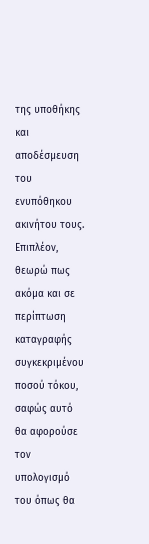της υποθήκης και αποδέσμευση του ενυπόθηκου ακινήτου τους. Επιπλέον, θεωρώ πως ακόμα και σε περίπτωση καταγραφής συγκεκριμένου ποσού τόκου, σαφώς αυτό θα αφορούσε τον υπολογισμό του όπως θα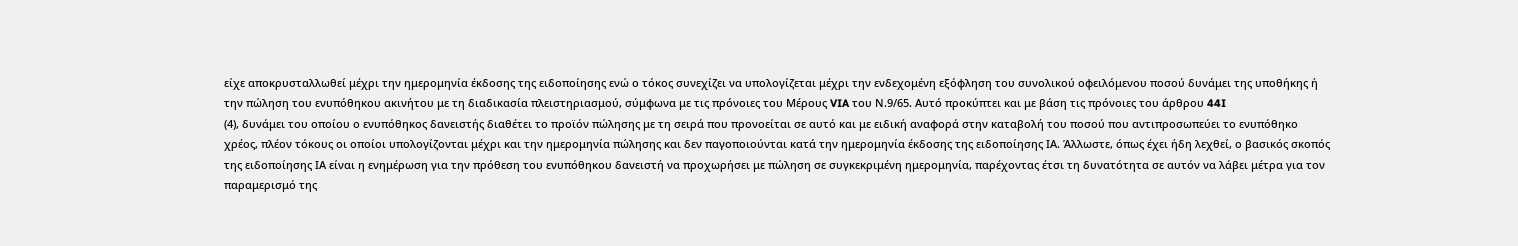είχε αποκρυσταλλωθεί μέχρι την ημερομηνία έκδοσης της ειδοποίησης ενώ ο τόκος συνεχίζει να υπολογίζεται μέχρι την ενδεχομένη εξόφληση του συνολικού οφειλόμενου ποσού δυνάμει της υποθήκης ή την πώληση του ενυπόθηκου ακινήτου με τη διαδικασία πλειστηριασμού, σύμφωνα με τις πρόνοιες του Μέρους VIA του Ν.9/65. Αυτό προκύπτει και με βάση τις πρόνοιες του άρθρου 44I
(4), δυνάμει του οποίου ο ενυπόθηκος δανειστής διαθέτει το προϊόν πώλησης με τη σειρά που προνοείται σε αυτό και με ειδική αναφορά στην καταβολή του ποσού που αντιπροσωπεύει το ενυπόθηκο χρέος, πλέον τόκους οι οποίοι υπολογίζονται μέχρι και την ημερομηνία πώλησης και δεν παγοποιούνται κατά την ημερομηνία έκδοσης της ειδοποίησης ΙΑ. Άλλωστε, όπως έχει ήδη λεχθεί, ο βασικός σκοπός της ειδοποίησης ΙΑ είναι η ενημέρωση για την πρόθεση του ενυπόθηκου δανειστή να προχωρήσει με πώληση σε συγκεκριμένη ημερομηνία, παρέχοντας έτσι τη δυνατότητα σε αυτόν να λάβει μέτρα για τον παραμερισμό της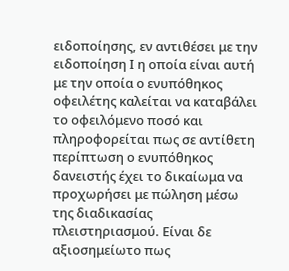ειδοποίησης, εν αντιθέσει με την ειδοποίηση Ι η οποία είναι αυτή με την οποία ο ενυπόθηκος οφειλέτης καλείται να καταβάλει το οφειλόμενο ποσό και πληροφορείται πως σε αντίθετη περίπτωση ο ενυπόθηκος δανειστής έχει το δικαίωμα να προχωρήσει με πώληση μέσω της διαδικασίας πλειστηριασμού. Είναι δε αξιοσημείωτο πως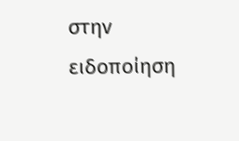στην ειδοποίηση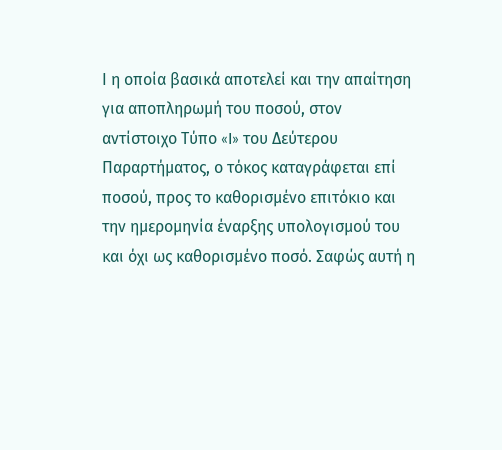Ι η οποία βασικά αποτελεί και την απαίτηση για αποπληρωμή του ποσού, στον αντίστοιχο Τύπο «I» του Δεύτερου Παραρτήματος, ο τόκος καταγράφεται επί ποσού, προς το καθορισμένο επιτόκιο και την ημερομηνία έναρξης υπολογισμού του και όχι ως καθορισμένο ποσό. Σαφώς αυτή η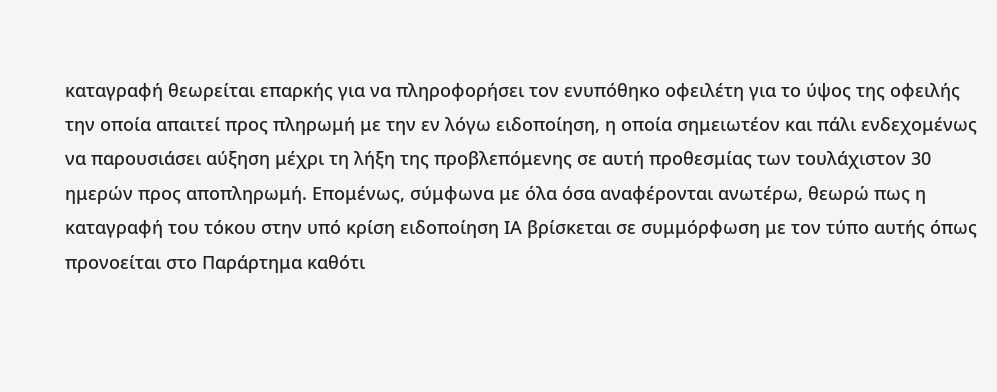καταγραφή θεωρείται επαρκής για να πληροφορήσει τον ενυπόθηκο οφειλέτη για το ύψος της οφειλής την οποία απαιτεί προς πληρωμή με την εν λόγω ειδοποίηση, η οποία σημειωτέον και πάλι ενδεχομένως να παρουσιάσει αύξηση μέχρι τη λήξη της προβλεπόμενης σε αυτή προθεσμίας των τουλάχιστον 30 ημερών προς αποπληρωμή. Επομένως, σύμφωνα με όλα όσα αναφέρονται ανωτέρω, θεωρώ πως η καταγραφή του τόκου στην υπό κρίση ειδοποίηση ΙΑ βρίσκεται σε συμμόρφωση με τον τύπο αυτής όπως προνοείται στο Παράρτημα καθότι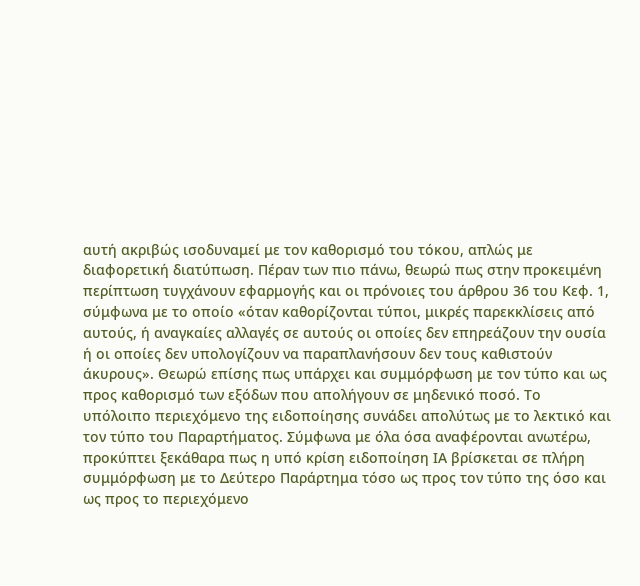αυτή ακριβώς ισοδυναμεί με τον καθορισμό του τόκου, απλώς με διαφορετική διατύπωση. Πέραν των πιο πάνω, θεωρώ πως στην προκειμένη περίπτωση τυγχάνουν εφαρμογής και οι πρόνοιες του άρθρου 36 του Κεφ. 1, σύμφωνα με το οποίο «όταν καθορίζονται τύποι, μικρές παρεκκλίσεις από αυτούς, ή αναγκαίες αλλαγές σε αυτούς οι οποίες δεν επηρεάζουν την ουσία ή οι οποίες δεν υπολογίζουν να παραπλανήσουν δεν τους καθιστούν άκυρους». Θεωρώ επίσης πως υπάρχει και συμμόρφωση με τον τύπο και ως προς καθορισμό των εξόδων που απολήγουν σε μηδενικό ποσό. Το υπόλοιπο περιεχόμενο της ειδοποίησης συνάδει απολύτως με το λεκτικό και τον τύπο του Παραρτήματος. Σύμφωνα με όλα όσα αναφέρονται ανωτέρω, προκύπτει ξεκάθαρα πως η υπό κρίση ειδοποίηση ΙΑ βρίσκεται σε πλήρη συμμόρφωση με το Δεύτερο Παράρτημα τόσο ως προς τον τύπο της όσο και ως προς το περιεχόμενο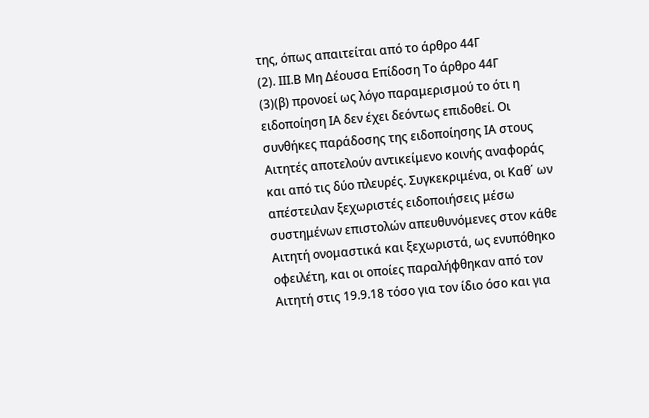της, όπως απαιτείται από το άρθρο 44Γ
(2). ΙΙΙ.Β Μη Δέουσα Επίδοση Το άρθρο 44Γ
(3)(β) προνοεί ως λόγο παραμερισμού το ότι η ειδοποίηση ΙΑ δεν έχει δεόντως επιδοθεί. Οι συνθήκες παράδοσης της ειδοποίησης ΙΑ στους Αιτητές αποτελούν αντικείμενο κοινής αναφοράς και από τις δύο πλευρές. Συγκεκριμένα, οι Καθ΄ ων απέστειλαν ξεχωριστές ειδοποιήσεις μέσω συστημένων επιστολών απευθυνόμενες στον κάθε Αιτητή ονομαστικά και ξεχωριστά, ως ενυπόθηκο οφειλέτη, και οι οποίες παραλήφθηκαν από τον Αιτητή στις 19.9.18 τόσο για τον ίδιο όσο και για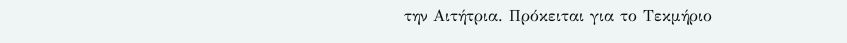την Αιτήτρια. Πρόκειται για το Τεκμήριο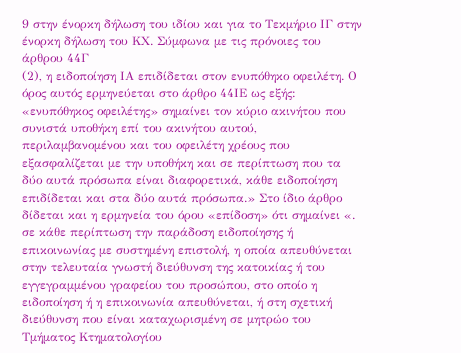9 στην ένορκη δήλωση του ιδίου και για το Τεκμήριο ΙΓ στην ένορκη δήλωση του ΚΧ. Σύμφωνα με τις πρόνοιες του άρθρου 44Γ
(2), η ειδοποίηση ΙΑ επιδίδεται στον ενυπόθηκο οφειλέτη. Ο όρος αυτός ερμηνεύεται στο άρθρο 44ΙΕ ως εξής: «ενυπόθηκος οφειλέτης» σημαίνει τον κύριο ακινήτου που συνιστά υποθήκη επί του ακινήτου αυτού, περιλαμβανομένου και του οφειλέτη χρέους που εξασφαλίζεται με την υποθήκη και σε περίπτωση που τα δύο αυτά πρόσωπα είναι διαφορετικά, κάθε ειδοποίηση επιδίδεται και στα δύο αυτά πρόσωπα.» Στο ίδιο άρθρο δίδεται και η ερμηνεία του όρου «επίδοση» ότι σημαίνει «. σε κάθε περίπτωση την παράδοση ειδοποίησης ή επικοινωνίας με συστημένη επιστολή, η οποία απευθύνεται στην τελευταία γνωστή διεύθυνση της κατοικίας ή του εγγεγραμμένου γραφείου του προσώπου, στο οποίο η ειδοποίηση ή η επικοινωνία απευθύνεται, ή στη σχετική διεύθυνση που είναι καταχωρισμένη σε μητρώο του Τμήματος Κτηματολογίου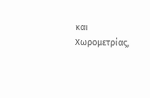και Χωρομετρίας,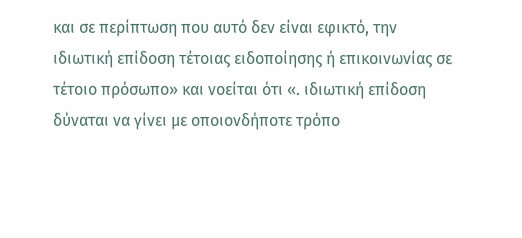και σε περίπτωση που αυτό δεν είναι εφικτό, την ιδιωτική επίδοση τέτοιας ειδοποίησης ή επικοινωνίας σε τέτοιο πρόσωπο» και νοείται ότι «. ιδιωτική επίδοση δύναται να γίνει με οποιονδήποτε τρόπο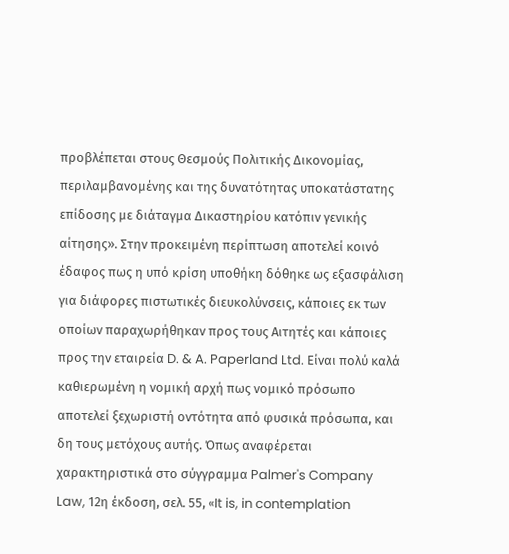προβλέπεται στους Θεσμούς Πολιτικής Δικονομίας, περιλαμβανομένης και της δυνατότητας υποκατάστατης επίδοσης με διάταγμα Δικαστηρίου κατόπιν γενικής αίτησης». Στην προκειμένη περίπτωση αποτελεί κοινό έδαφος πως η υπό κρίση υποθήκη δόθηκε ως εξασφάλιση για διάφορες πιστωτικές διευκολύνσεις, κάποιες εκ των οποίων παραχωρήθηκαν προς τους Αιτητές και κάποιες προς την εταιρεία D. & A. Paperland Ltd. Είναι πολύ καλά καθιερωμένη η νομική αρχή πως νομικό πρόσωπο αποτελεί ξεχωριστή οντότητα από φυσικά πρόσωπα, και δη τους μετόχους αυτής. Όπως αναφέρεται χαρακτηριστικά στο σύγγραμμα Palmer's Company Law, 12η έκδοση, σελ. 55, «It is, in contemplation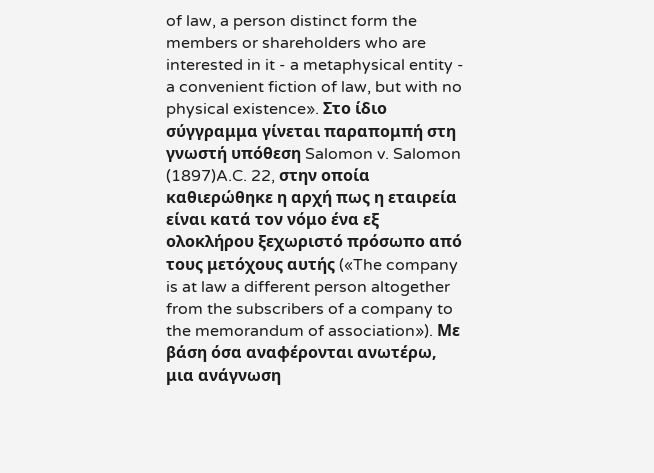of law, a person distinct form the members or shareholders who are interested in it - a metaphysical entity - a convenient fiction of law, but with no physical existence». Στο ίδιο σύγγραμμα γίνεται παραπομπή στη γνωστή υπόθεση Salomon v. Salomon
(1897)A.C. 22, στην οποία καθιερώθηκε η αρχή πως η εταιρεία είναι κατά τον νόμο ένα εξ ολοκλήρου ξεχωριστό πρόσωπο από τους μετόχους αυτής («The company is at law a different person altogether from the subscribers of a company to the memorandum of association»). Με βάση όσα αναφέρονται ανωτέρω, μια ανάγνωση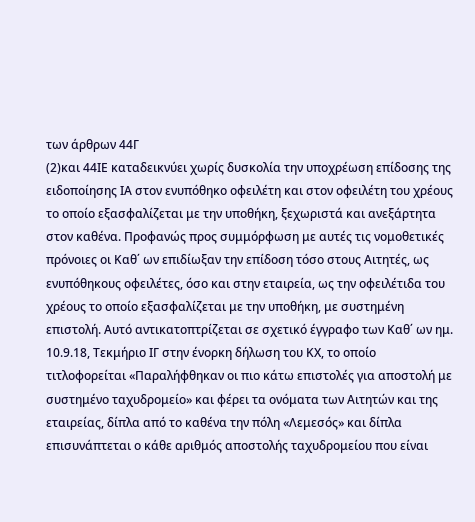των άρθρων 44Γ
(2)και 44ΙΕ καταδεικνύει χωρίς δυσκολία την υποχρέωση επίδοσης της ειδοποίησης ΙΑ στον ενυπόθηκο οφειλέτη και στον οφειλέτη του χρέους το οποίο εξασφαλίζεται με την υποθήκη, ξεχωριστά και ανεξάρτητα στον καθένα. Προφανώς προς συμμόρφωση με αυτές τις νομοθετικές πρόνοιες οι Καθ΄ ων επιδίωξαν την επίδοση τόσο στους Αιτητές, ως ενυπόθηκους οφειλέτες, όσο και στην εταιρεία, ως την οφειλέτιδα του χρέους το οποίο εξασφαλίζεται με την υποθήκη, με συστημένη επιστολή. Αυτό αντικατοπτρίζεται σε σχετικό έγγραφο των Καθ΄ ων ημ. 10.9.18, Τεκμήριο ΙΓ στην ένορκη δήλωση του ΚΧ, το οποίο τιτλοφορείται «Παραλήφθηκαν οι πιο κάτω επιστολές για αποστολή με συστημένο ταχυδρομείο» και φέρει τα ονόματα των Αιτητών και της εταιρείας, δίπλα από το καθένα την πόλη «Λεμεσός» και δίπλα επισυνάπτεται ο κάθε αριθμός αποστολής ταχυδρομείου που είναι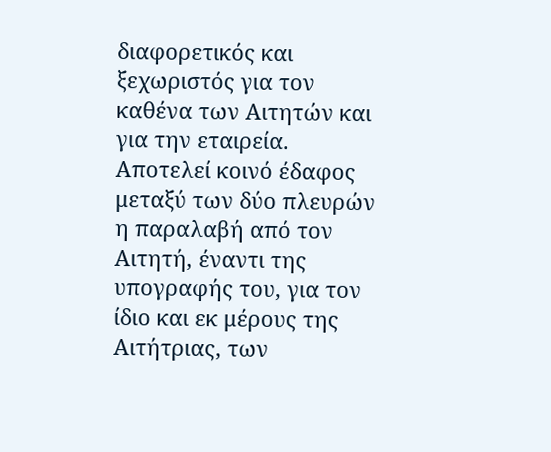διαφορετικός και ξεχωριστός για τον καθένα των Αιτητών και για την εταιρεία. Αποτελεί κοινό έδαφος μεταξύ των δύο πλευρών η παραλαβή από τον Αιτητή, έναντι της υπογραφής του, για τον ίδιο και εκ μέρους της Αιτήτριας, των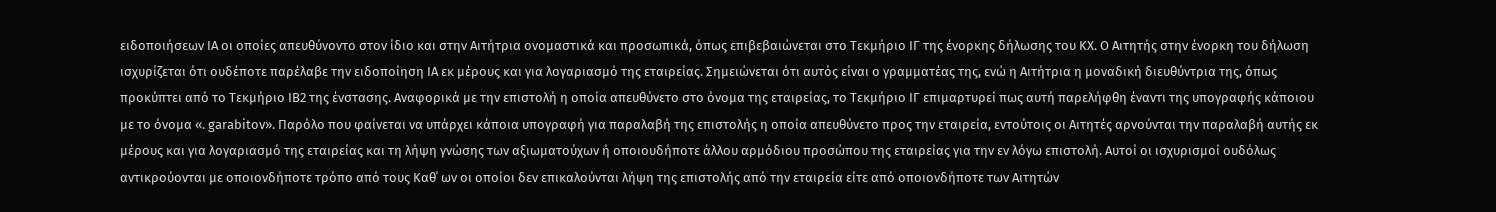ειδοποιήσεων ΙΑ οι οποίες απευθύνοντο στον ίδιο και στην Αιτήτρια ονομαστικά και προσωπικά, όπως επιβεβαιώνεται στο Τεκμήριο ΙΓ της ένορκης δήλωσης του ΚΧ. Ο Αιτητής στην ένορκη του δήλωση ισχυρίζεται ότι ουδέποτε παρέλαβε την ειδοποίηση ΙΑ εκ μέρους και για λογαριασμό της εταιρείας. Σημειώνεται ότι αυτός είναι ο γραμματέας της, ενώ η Αιτήτρια η μοναδική διευθύντρια της, όπως προκύπτει από το Τεκμήριο ΙΒ2 της ένστασης. Αναφορικά με την επιστολή η οποία απευθύνετο στο όνομα της εταιρείας, το Τεκμήριο ΙΓ επιμαρτυρεί πως αυτή παρελήφθη έναντι της υπογραφής κάποιου με το όνομα «. garabitov». Παρόλο που φαίνεται να υπάρχει κάποια υπογραφή για παραλαβή της επιστολής η οποία απευθύνετο προς την εταιρεία, εντούτοις οι Αιτητές αρνούνται την παραλαβή αυτής εκ μέρους και για λογαριασμό της εταιρείας και τη λήψη γνώσης των αξιωματούχων ή οποιουδήποτε άλλου αρμόδιου προσώπου της εταιρείας για την εν λόγω επιστολή. Αυτοί οι ισχυρισμοί ουδόλως αντικρούονται με οποιονδήποτε τρόπο από τους Καθ΄ ων οι οποίοι δεν επικαλούνται λήψη της επιστολής από την εταιρεία είτε από οποιονδήποτε των Αιτητών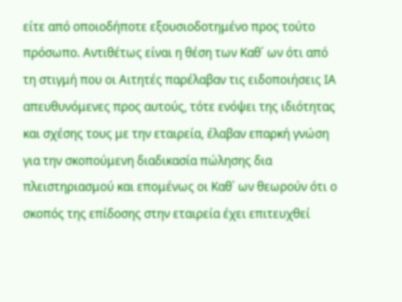είτε από οποιοδήποτε εξουσιοδοτημένο προς τούτο πρόσωπο. Αντιθέτως είναι η θέση των Καθ΄ ων ότι από τη στιγμή που οι Αιτητές παρέλαβαν τις ειδοποιήσεις ΙΑ απευθυνόμενες προς αυτούς, τότε ενόψει της ιδιότητας και σχέσης τους με την εταιρεία, έλαβαν επαρκή γνώση για την σκοπούμενη διαδικασία πώλησης δια πλειστηριασμού και επομένως οι Καθ΄ ων θεωρούν ότι ο σκοπός της επίδοσης στην εταιρεία έχει επιτευχθεί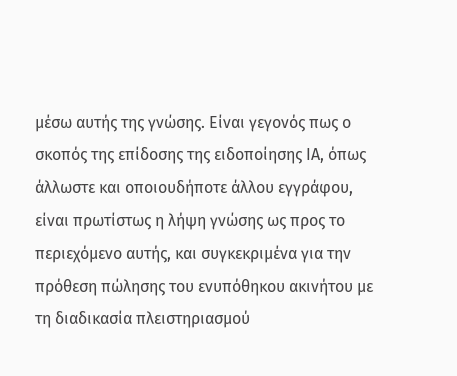μέσω αυτής της γνώσης. Είναι γεγονός πως ο σκοπός της επίδοσης της ειδοποίησης ΙΑ, όπως άλλωστε και οποιουδήποτε άλλου εγγράφου, είναι πρωτίστως η λήψη γνώσης ως προς το περιεχόμενο αυτής, και συγκεκριμένα για την πρόθεση πώλησης του ενυπόθηκου ακινήτου με τη διαδικασία πλειστηριασμού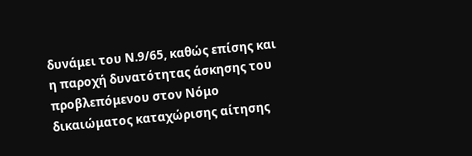δυνάμει του Ν.9/65, καθώς επίσης και η παροχή δυνατότητας άσκησης του προβλεπόμενου στον Νόμο δικαιώματος καταχώρισης αίτησης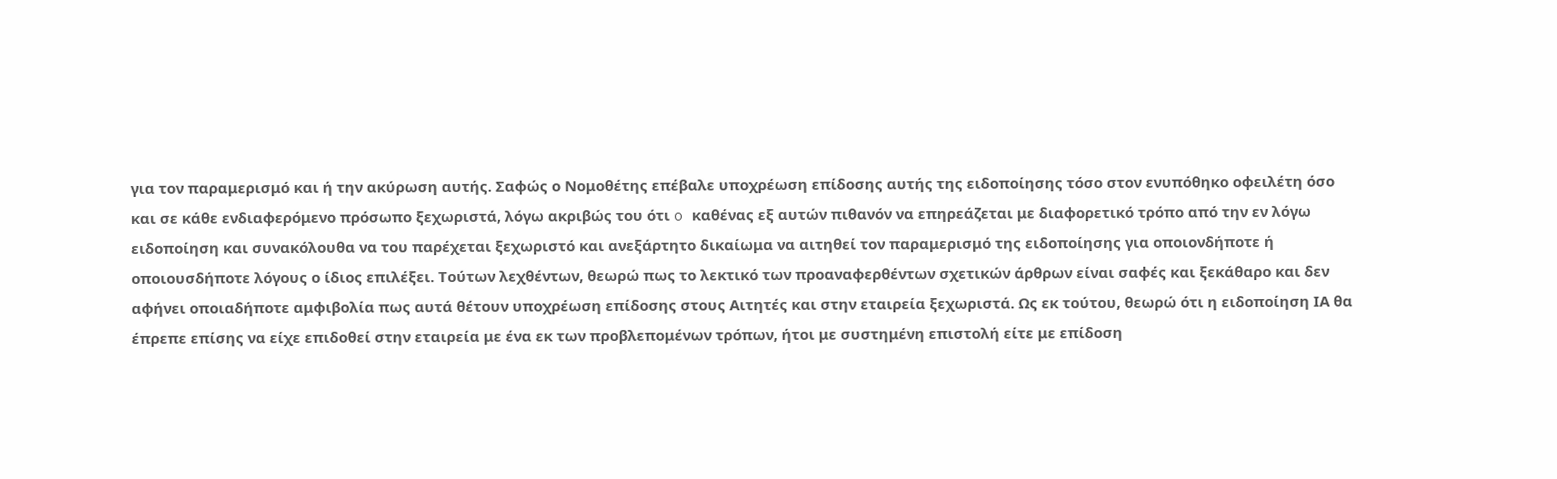για τον παραμερισμό και ή την ακύρωση αυτής. Σαφώς ο Νομοθέτης επέβαλε υποχρέωση επίδοσης αυτής της ειδοποίησης τόσο στον ενυπόθηκο οφειλέτη όσο και σε κάθε ενδιαφερόμενο πρόσωπο ξεχωριστά, λόγω ακριβώς του ότι o καθένας εξ αυτών πιθανόν να επηρεάζεται με διαφορετικό τρόπο από την εν λόγω ειδοποίηση και συνακόλουθα να του παρέχεται ξεχωριστό και ανεξάρτητο δικαίωμα να αιτηθεί τον παραμερισμό της ειδοποίησης για οποιονδήποτε ή οποιουσδήποτε λόγους ο ίδιος επιλέξει. Τούτων λεχθέντων, θεωρώ πως το λεκτικό των προαναφερθέντων σχετικών άρθρων είναι σαφές και ξεκάθαρο και δεν αφήνει οποιαδήποτε αμφιβολία πως αυτά θέτουν υποχρέωση επίδοσης στους Αιτητές και στην εταιρεία ξεχωριστά. Ως εκ τούτου, θεωρώ ότι η ειδοποίηση ΙΑ θα έπρεπε επίσης να είχε επιδοθεί στην εταιρεία με ένα εκ των προβλεπομένων τρόπων, ήτοι με συστημένη επιστολή είτε με επίδοση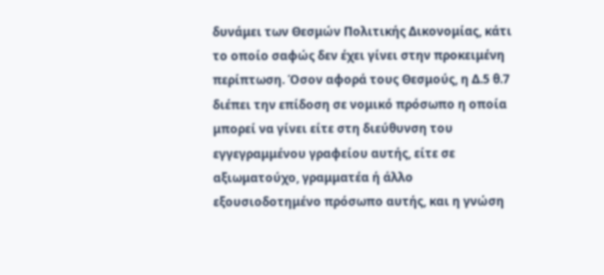δυνάμει των Θεσμών Πολιτικής Δικονομίας, κάτι το οποίο σαφώς δεν έχει γίνει στην προκειμένη περίπτωση. Όσον αφορά τους Θεσμούς, η Δ.5 θ.7 διέπει την επίδοση σε νομικό πρόσωπο η οποία μπορεί να γίνει είτε στη διεύθυνση του εγγεγραμμένου γραφείου αυτής, είτε σε αξιωματούχο, γραμματέα ή άλλο εξουσιοδοτημένο πρόσωπο αυτής, και η γνώση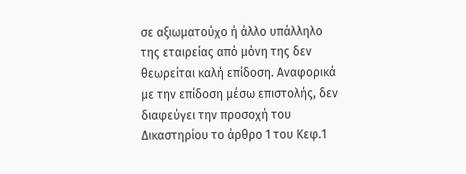σε αξιωματούχο ή άλλο υπάλληλο της εταιρείας από μόνη της δεν θεωρείται καλή επίδοση. Αναφορικά με την επίδοση μέσω επιστολής, δεν διαφεύγει την προσοχή του Δικαστηρίου το άρθρο 1 του Κεφ.1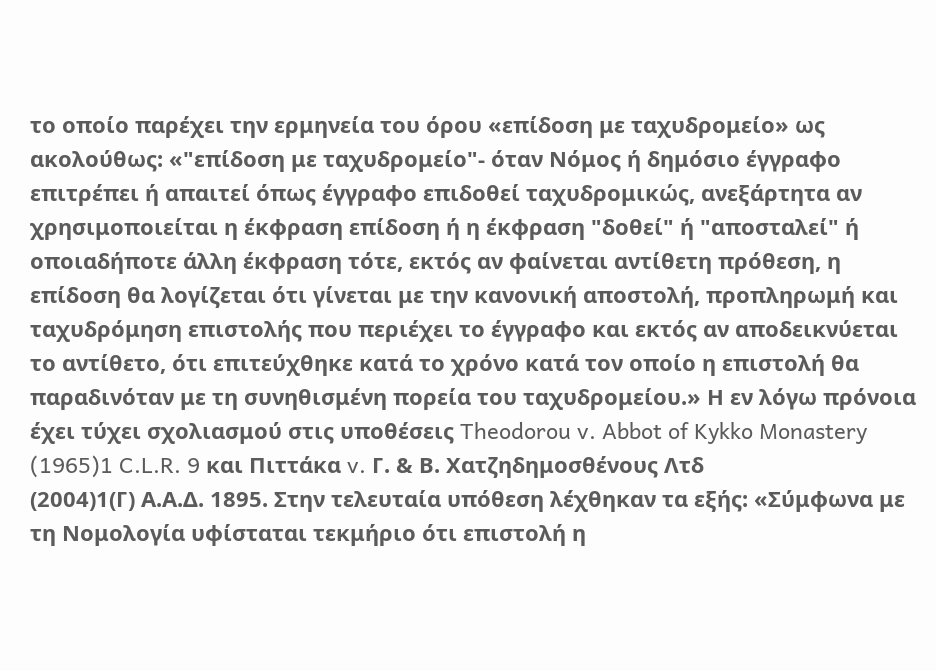το οποίο παρέχει την ερμηνεία του όρου «επίδοση με ταχυδρομείο» ως ακολούθως: «"επίδοση με ταχυδρομείο"- όταν Νόμος ή δημόσιο έγγραφο επιτρέπει ή απαιτεί όπως έγγραφο επιδοθεί ταχυδρομικώς, ανεξάρτητα αν χρησιμοποιείται η έκφραση επίδοση ή η έκφραση "δοθεί" ή "αποσταλεί" ή οποιαδήποτε άλλη έκφραση τότε, εκτός αν φαίνεται αντίθετη πρόθεση, η επίδοση θα λογίζεται ότι γίνεται με την κανονική αποστολή, προπληρωμή και ταχυδρόμηση επιστολής που περιέχει το έγγραφο και εκτός αν αποδεικνύεται το αντίθετο, ότι επιτεύχθηκε κατά το χρόνο κατά τον οποίο η επιστολή θα παραδινόταν με τη συνηθισμένη πορεία του ταχυδρομείου.» Η εν λόγω πρόνοια έχει τύχει σχολιασμού στις υποθέσεις Theodorou v. Abbot of Kykko Monastery
(1965)1 C.L.R. 9 και Πιττάκα v. Γ. & Β. Χατζηδημοσθένους Λτδ
(2004)1(Γ) Α.Α.Δ. 1895. Στην τελευταία υπόθεση λέχθηκαν τα εξής: «Σύμφωνα με τη Νομολογία υφίσταται τεκμήριο ότι επιστολή η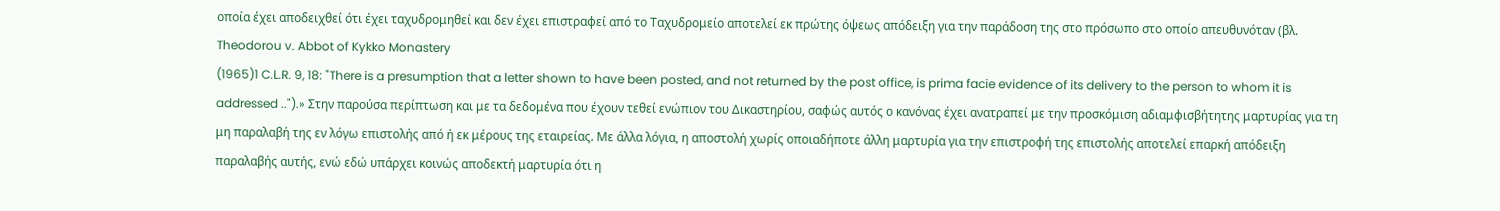οποία έχει αποδειχθεί ότι έχει ταχυδρομηθεί και δεν έχει επιστραφεί από το Ταχυδρομείο αποτελεί εκ πρώτης όψεως απόδειξη για την παράδοση της στο πρόσωπο στο οποίο απευθυνόταν (βλ. Theodorou v. Abbot of Kykko Monastery
(1965)1 C.L.R. 9, 18: "There is a presumption that a letter shown to have been posted, and not returned by the post office, is prima facie evidence of its delivery to the person to whom it is addressed ..").» Στην παρούσα περίπτωση και με τα δεδομένα που έχουν τεθεί ενώπιον του Δικαστηρίου, σαφώς αυτός ο κανόνας έχει ανατραπεί με την προσκόμιση αδιαμφισβήτητης μαρτυρίας για τη μη παραλαβή της εν λόγω επιστολής από ή εκ μέρους της εταιρείας. Με άλλα λόγια, η αποστολή χωρίς οποιαδήποτε άλλη μαρτυρία για την επιστροφή της επιστολής αποτελεί επαρκή απόδειξη παραλαβής αυτής, ενώ εδώ υπάρχει κοινώς αποδεκτή μαρτυρία ότι η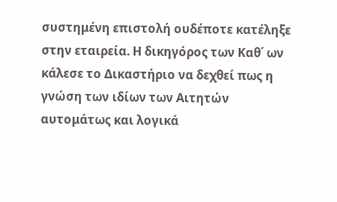συστημένη επιστολή ουδέποτε κατέληξε στην εταιρεία. Η δικηγόρος των Καθ΄ ων κάλεσε το Δικαστήριο να δεχθεί πως η γνώση των ιδίων των Αιτητών αυτομάτως και λογικά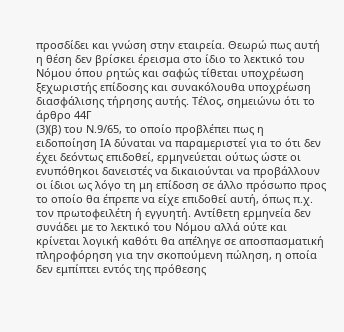προσδίδει και γνώση στην εταιρεία. Θεωρώ πως αυτή η θέση δεν βρίσκει έρεισμα στο ίδιο το λεκτικό του Νόμου όπου ρητώς και σαφώς τίθεται υποχρέωση ξεχωριστής επίδοσης και συνακόλουθα υποχρέωση διασφάλισης τήρησης αυτής. Τέλος, σημειώνω ότι το άρθρο 44Γ
(3)(β) του Ν.9/65, το οποίο προβλέπει πως η ειδοποίηση ΙΑ δύναται να παραμεριστεί για το ότι δεν έχει δεόντως επιδοθεί, ερμηνεύεται ούτως ώστε οι ενυπόθηκοι δανειστές να δικαιούνται να προβάλλουν οι ίδιοι ως λόγο τη μη επίδοση σε άλλο πρόσωπο προς το οποίο θα έπρεπε να είχε επιδοθεί αυτή, όπως π.χ. τον πρωτοφειλέτη ή εγγυητή. Αντίθετη ερμηνεία δεν συνάδει με το λεκτικό του Νόμου αλλά ούτε και κρίνεται λογική καθότι θα απέληγε σε αποσπασματική πληροφόρηση για την σκοπούμενη πώληση, η οποία δεν εμπίπτει εντός της πρόθεσης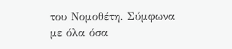του Νομοθέτη. Σύμφωνα με όλα όσα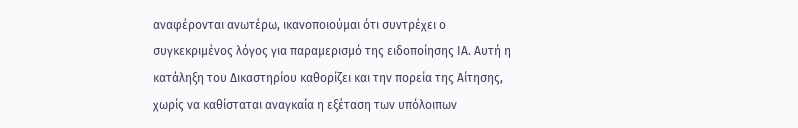αναφέρονται ανωτέρω, ικανοποιούμαι ότι συντρέχει ο συγκεκριμένος λόγος για παραμερισμό της ειδοποίησης ΙΑ. Αυτή η κατάληξη του Δικαστηρίου καθορίζει και την πορεία της Αίτησης, χωρίς να καθίσταται αναγκαία η εξέταση των υπόλοιπων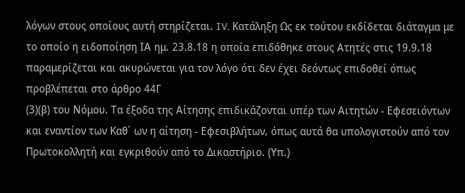λόγων στους οποίους αυτή στηρίζεται. IV. Κατάληξη Ως εκ τούτου εκδίδεται διάταγμα με το οποίο η ειδοποίηση ΙΑ ημ. 23.8.18 η οποία επιδόθηκε στους Ατητές στις 19.9.18 παραμερίζεται και ακυρώνεται για τον λόγο ότι δεν έχει δεόντως επιδοθεί όπως προβλέπεται στο άρθρο 44Γ
(3)(β) του Νόμου. Τα έξοδα της Αίτησης επιδικάζονται υπέρ των Αιτητών - Εφεσειόντων και εναντίον των Καθ΄ ων η αίτηση - Εφεσιβλήτων, όπως αυτά θα υπολογιστούν από τον Πρωτοκολλητή και εγκριθούν από το Δικαστήριο. (Υπ.)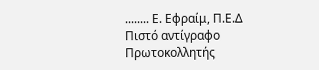........ Ε. Εφραίμ, Π.Ε.Δ Πιστό αντίγραφο Πρωτοκολλητής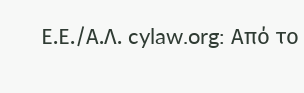Ε.Ε./Α.Λ. cylaw.org: Από το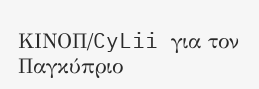ΚΙΝOΠ/CyLii για τον Παγκύπριο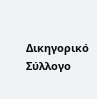Δικηγορικό Σύλλογο